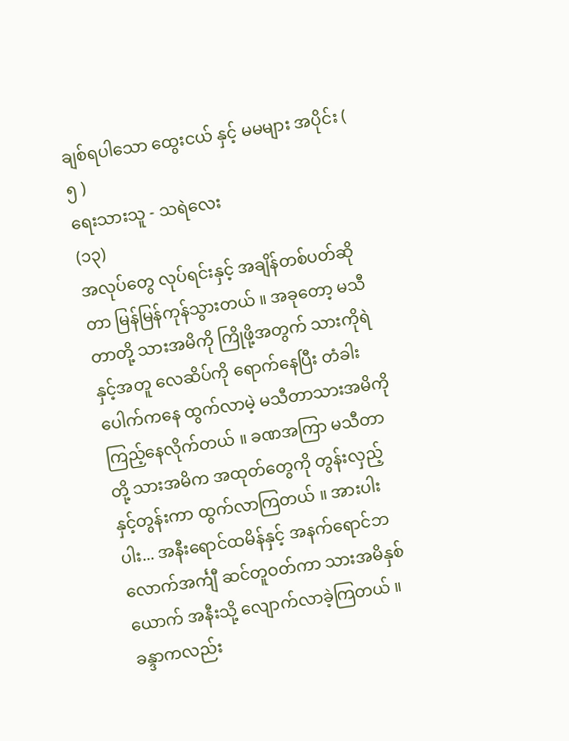ချစ်ရပါသော ထွေးငယ် နှင့် မမများ အပိုင်း ( ၅ )
ရေးသားသူ - သရဲလေး
(၁၃)
အလုပ်တွေ လုပ်ရင်းနှင့် အချိန်တစ်ပတ်ဆိုတာ မြန်မြန်ကုန်သွားတယ် ။ အခုတော့ မသီတာတို့ သားအမိကို ကြိုဖို့အတွက် သားကိုရဲနှင့်အတူ လေဆိပ်ကို ရောက်နေပြီး တံခါးပေါက်ကနေ ထွက်လာမဲ့ မသီတာသားအမိကို ကြည့်နေလိုက်တယ် ။ ခဏအကြာ မသီတာတို့ သားအမိက အထုတ်တွေကို တွန်းလှည့်နှင့်တွန်းကာ ထွက်လာကြတယ် ။ အားပါးပါး... အနီးရောင်ထမိန်နှင့် အနက်ရောင်ဘလောက်အင်္ကျီ ဆင်တူဝတ်ကာ သားအမိနှစ်ယောက် အနီးသို့ လျောက်လာခဲ့ကြတယ် ။
ခန္ဒာကလည်း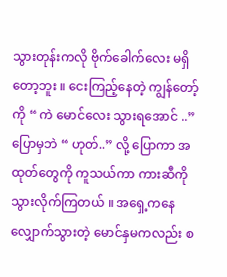သွားတုန်းကလို ဗိုက်ခေါက်လေး မရှိတော့ဘူး ။ ငေးကြည့်နေတဲ့ ကျွန်တော့်ကို “ ကဲ မောင်လေး သွားရအောင် ..” ပြောမှဘဲ “ ဟုတ်..” လို့ ပြောကာ အထုတ်တွေကို ကူသယ်ကာ ကားဆီကို သွားလိုက်ကြတယ် ။ အရှေ့ကနေ လျှောက်သွားတဲ့ မောင်နှမကလည်း စ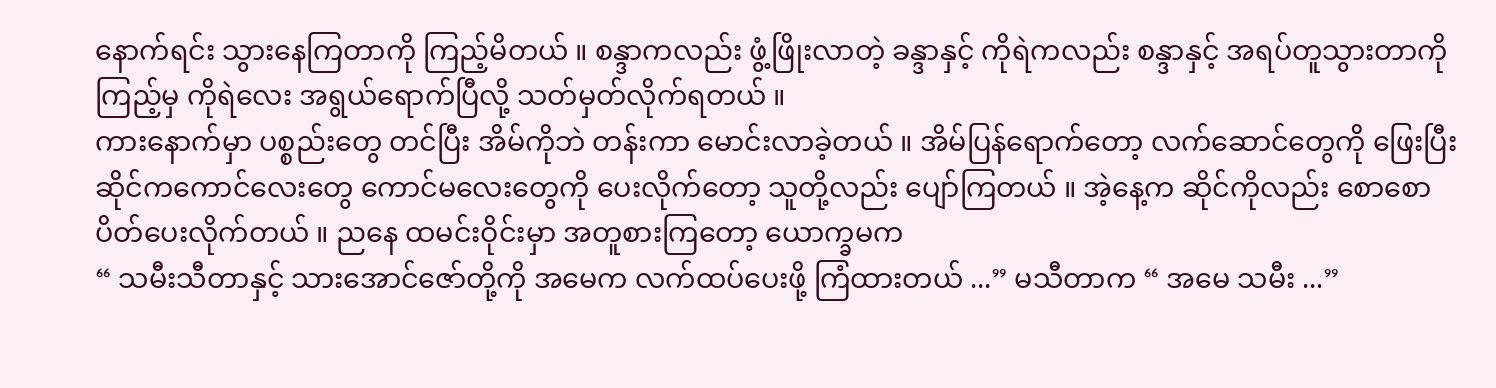နောက်ရင်း သွားနေကြတာကို ကြည့်မိတယ် ။ စန္ဒာကလည်း ဖွံ့ဖြိုးလာတဲ့ ခန္ဒာနှင့် ကိုရဲကလည်း စန္ဒာနှင့် အရပ်တူသွားတာကို ကြည့်မှ ကိုရဲလေး အရွယ်ရောက်ပြီလို့ သတ်မှတ်လိုက်ရတယ် ။
ကားနောက်မှာ ပစ္စည်းတွေ တင်ပြီး အိမ်ကိုဘဲ တန်းကာ မောင်းလာခဲ့တယ် ။ အိမ်ပြန်ရောက်တော့ လက်ဆောင်တွေကို ဖြေးပြီး ဆိုင်ကကောင်လေးတွေ ကောင်မလေးတွေကို ပေးလိုက်တော့ သူတို့လည်း ပျော်ကြတယ် ။ အဲ့နေ့က ဆိုင်ကိုလည်း စောစောပိတ်ပေးလိုက်တယ် ။ ညနေ ထမင်းဝိုင်းမှာ အတူစားကြတော့ ယောက္ခမက
“ သမီးသီတာနှင့် သားအောင်ဇော်တို့ကို အမေက လက်ထပ်ပေးဖို့ ကြံထားတယ် ...” မသီတာက “ အမေ သမီး ...”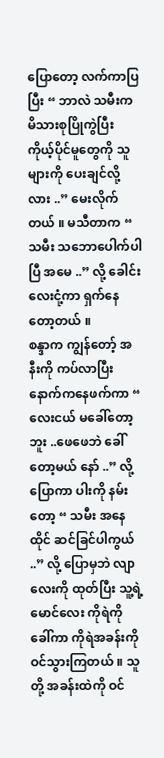ပြောတော့ လက်ကာပြပြီး “ ဘာလဲ သမီးက မိသားစုပြိုကွဲပြီး ကိုယ့်ပိုင်မူတွေကို သူများကို ပေးချင်လို့လား ..” မေးလိုက်တယ် ။ မသီတာက “ သမီး သဘောပေါက်ပါပြီ အမေ ..” လို့ ခေါင်းလေးငုံ့ကာ ရှက်နေတော့တယ် ။
စန္ဒာက ကျွန်တော့် အနီးကို ကပ်လာပြီး နောက်ကနေဖက်ကာ “ လေးငယ် မခေါ်တော့ဘူး ..ဖေဖေဘဲ ခေါ်တော့မယ် နော် ..” လို့ ပြောကာ ပါးကို နမ်းတော့ “ သမီး အနေထိုင် ဆင်ခြင်ပါကွယ် ..” လို့ ပြောမှဘဲ လျာလေးကို ထုတ်ပြီး သူ့ရဲ့မောင်လေး ကိုရဲကို ခေါ်ကာ ကိုရဲအခန်းကို ဝင်သွားကြတယ် ။ သူတို့ အခန်းထဲကို ဝင်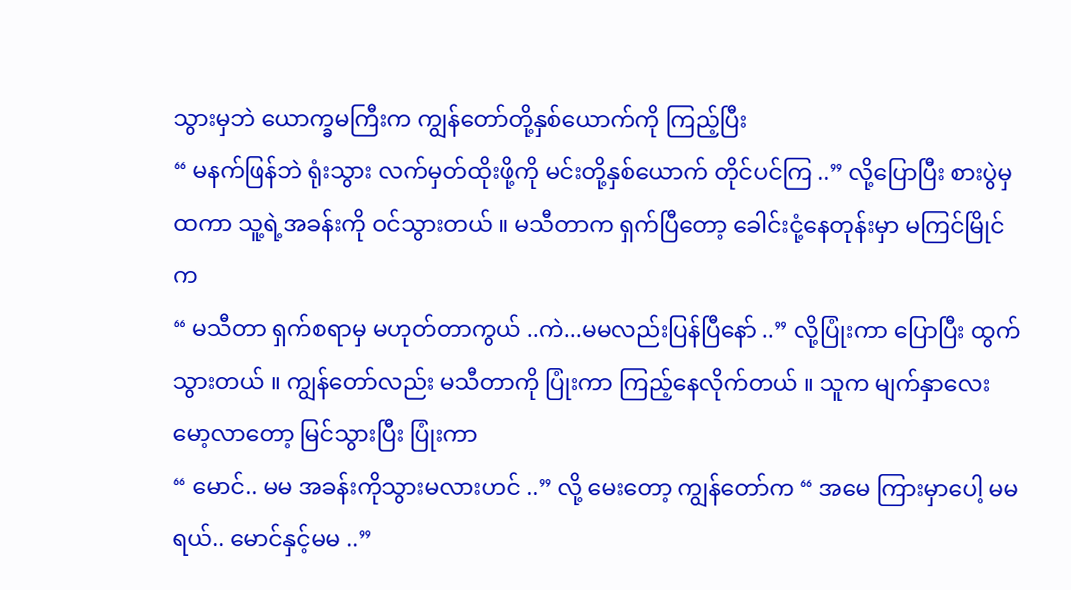သွားမှဘဲ ယောက္ခမကြီးက ကျွန်တော်တို့နှစ်ယောက်ကို ကြည့်ပြီး
“ မနက်ဖြန်ဘဲ ရုံးသွား လက်မှတ်ထိုးဖို့ကို မင်းတို့နှစ်ယောက် တိုင်ပင်ကြ ..” လို့ပြောပြီး စားပွဲမှ ထကာ သူ့ရဲ့အခန်းကို ဝင်သွားတယ် ။ မသီတာက ရှက်ပြီတော့ ခေါင်းငုံ့နေတုန်းမှာ မကြင်မြိုင်က
“ မသီတာ ရှက်စရာမှ မဟုတ်တာကွယ် ..ကဲ...မမလည်းပြန်ပြီနော် ..” လို့ပြုံးကာ ပြောပြီး ထွက်သွားတယ် ။ ကျွန်တော်လည်း မသီတာကို ပြုံးကာ ကြည့်နေလိုက်တယ် ။ သူက မျက်နှာလေး မော့လာတော့ မြင်သွားပြီး ပြုံးကာ
“ မောင်.. မမ အခန်းကိုသွားမလားဟင် ..” လို့ မေးတော့ ကျွန်တော်က “ အမေ ကြားမှာပေါ့ မမရယ်.. မောင်နှင့်မမ ..”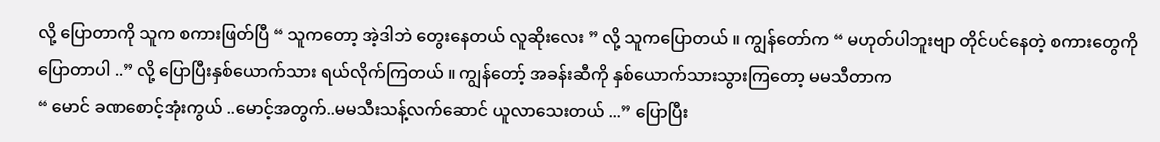လို့ ပြောတာကို သူက စကားဖြတ်ပြီ “ သူကတော့ အဲ့ဒါဘဲ တွေးနေတယ် လူဆိုးလေး ” လို့ သူကပြောတယ် ။ ကျွန်တော်က “ မဟုတ်ပါဘူးဗျာ တိုင်ပင်နေတဲ့ စကားတွေကို ပြောတာပါ ..” လို့ ပြောပြီးနှစ်ယောက်သား ရယ်လိုက်ကြတယ် ။ ကျွန်တော့် အခန်းဆီကို နှစ်ယောက်သားသွားကြတော့ မမသီတာက
“ မောင် ခဏစောင့်အုံးကွယ် ..မောင့်အတွက်..မမသီးသန့်လက်ဆောင် ယူလာသေးတယ် ...” ပြောပြီး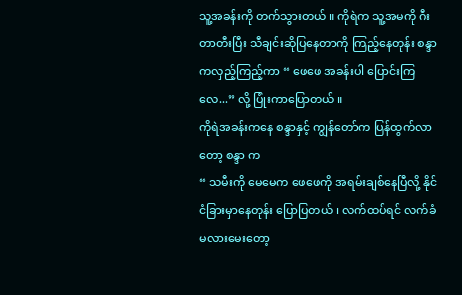သူ့အခန်းကို တက်သွားတယ် ။ ကိုရဲက သူ့အမကို ဂီးတာတီးပြီး သီချင်းဆိုပြနေတာကို ကြည့်နေတုန်း စန္ဒာကလှည့်ကြည့်ကာ “ ဖေဖေ အခန်းပါ ပြောင်းကြလေ...” လို့ ပြုံးကာပြောတယ် ။
ကိုရဲအခန်းကနေ စန္ဒာနှင့် ကျွန်တော်က ပြန်ထွက်လာတော့ စန္ဒာ က
“ သမီးကို မေမေက ဖေဖေကို အရမ်းချစ်နေပြီလို့ နိုင်ငံခြားမှာနေတုန်း ပြောပြတယ် ၊ လက်ထပ်ရင် လက်ခံမလားမေးတော့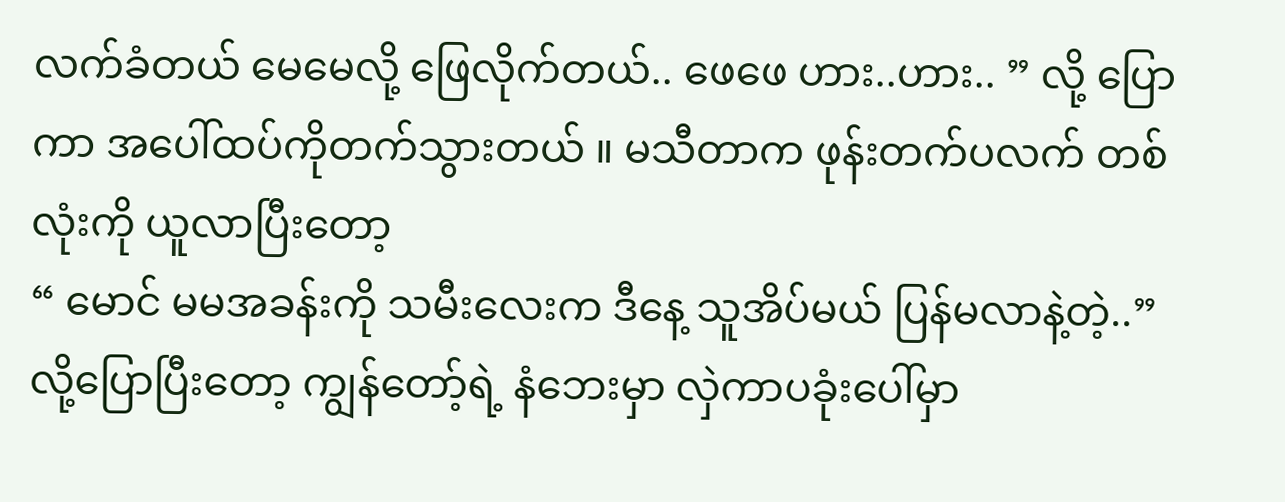လက်ခံတယ် မေမေလို့ ဖြေလိုက်တယ်.. ဖေဖေ ဟား..ဟား.. ” လို့ ပြောကာ အပေါ်ထပ်ကိုတက်သွားတယ် ။ မသီတာက ဖုန်းတက်ပလက် တစ်လုံးကို ယူလာပြီးတော့
“ မောင် မမအခန်းကို သမီးလေးက ဒီနေ့ သူအိပ်မယ် ပြန်မလာနဲ့တဲ့..” လို့ပြောပြီးတော့ ကျွန်တော့်ရဲ့ နံဘေးမှာ လှဲကာပခုံးပေါ်မှာ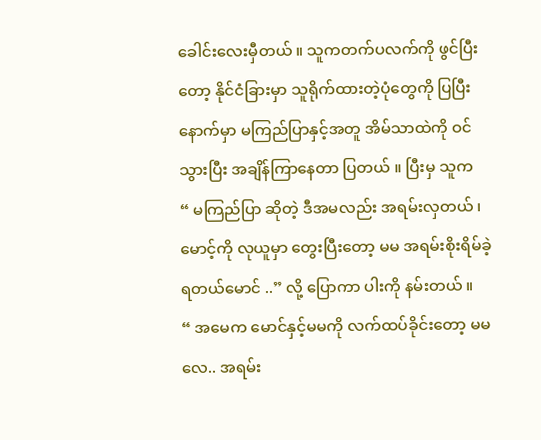ခေါင်းလေးမှီတယ် ။ သူကတက်ပလက်ကို ဖွင်ပြီးတော့ နိုင်ငံခြားမှာ သူရိုက်ထားတဲ့ပုံတွေကို ပြပြီးနောက်မှာ မကြည်ပြာနှင့်အတူ အိမ်သာထဲကို ဝင်သွားပြီး အချိန်ကြာနေတာ ပြတယ် ။ ပြီးမှ သူက
“ မကြည်ပြာ ဆိုတဲ့ ဒီအမလည်း အရမ်းလှတယ် ၊ မောင့်ကို လုယူမှာ တွေးပြီးတော့ မမ အရမ်းစိုးရိမ်ခဲ့ရတယ်မောင် ..” လို့ ပြောကာ ပါးကို နမ်းတယ် ။
“ အမေက မောင်နှင့်မမကို လက်ထပ်ခိုင်းတော့ မမလေ.. အရမ်း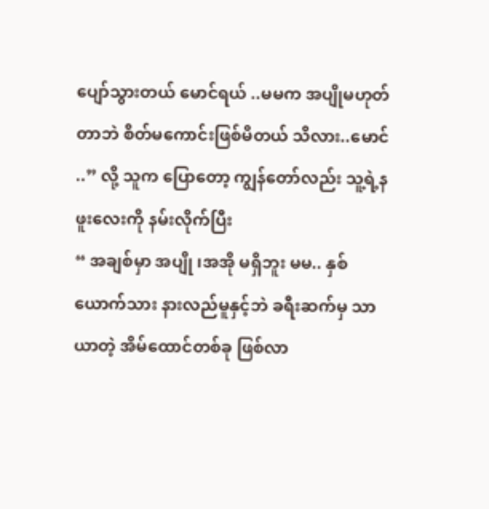ပျော်သွားတယ် မောင်ရယ် ..မမက အပျိုမဟုတ်တာဘဲ စိတ်မကောင်းဖြစ်မိတယ် သိလား..မောင် ..” လို့ သူက ပြောတော့ ကျွန်တော်လည်း သူ့ရဲ့နဖူးလေးကို နမ်းလိုက်ပြီး
“ အချစ်မှာ အပျို ၊အအို မရှိဘူး မမ.. နှစ်ယောက်သား နားလည်မူနှင့်ဘဲ ခရီးဆက်မှ သာယာတဲ့ အိမ်ထောင်တစ်ခု ဖြစ်လာ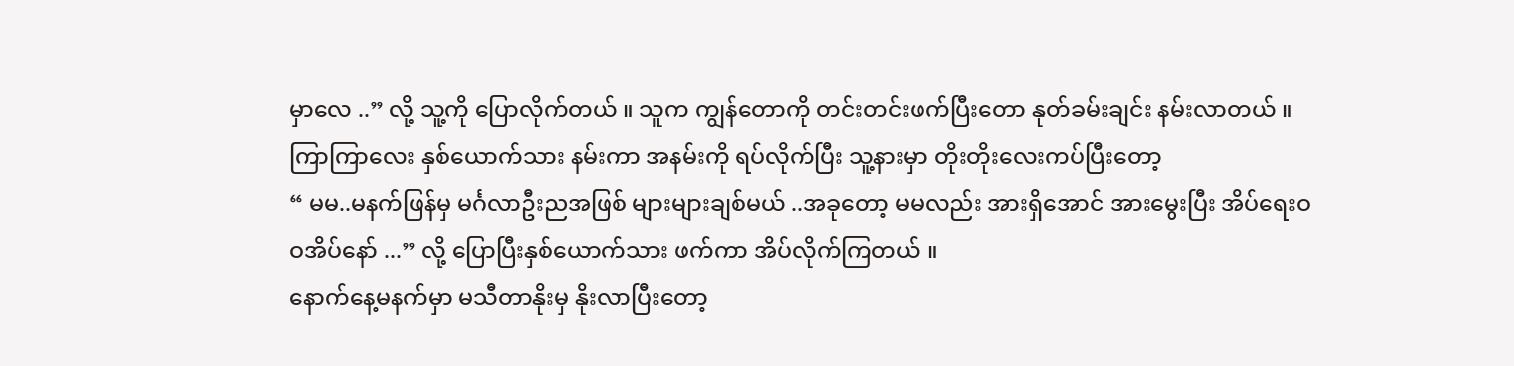မှာလေ ..” လို့ သူ့ကို ပြောလိုက်တယ် ။ သူက ကျွန်တောကို တင်းတင်းဖက်ပြီးတော နုတ်ခမ်းချင်း နမ်းလာတယ် ။ ကြာကြာလေး နှစ်ယောက်သား နမ်းကာ အနမ်းကို ရပ်လိုက်ပြီး သူ့နားမှာ တိုးတိုးလေးကပ်ပြီးတော့
“ မမ..မနက်ဖြန်မှ မင်္ဂလာဦးညအဖြစ် များများချစ်မယ် ..အခုတော့ မမလည်း အားရှိအောင် အားမွေးပြီး အိပ်ရေးဝဝအိပ်နော် ...” လို့ ပြောပြီးနှစ်ယောက်သား ဖက်ကာ အိပ်လိုက်ကြတယ် ။
နောက်နေ့မနက်မှာ မသီတာနိုးမှ နိုးလာပြီးတော့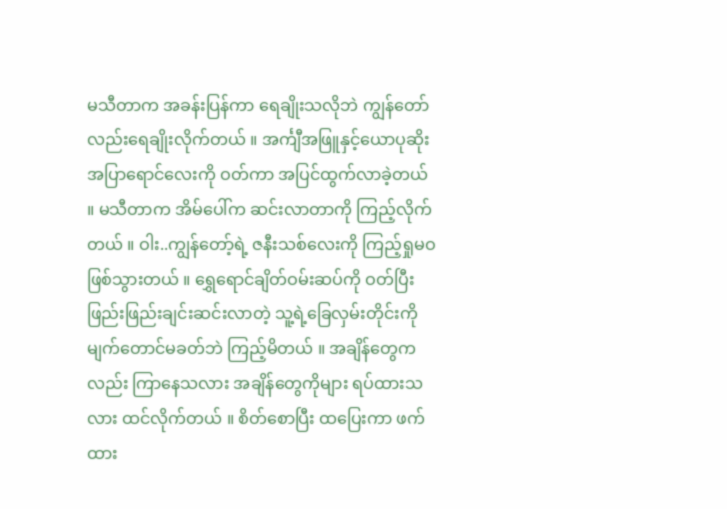မသီတာက အခန်းပြန်ကာ ရေချိုးသလိုဘဲ ကျွန်တော်လည်းရေချိုးလိုက်တယ် ။ အင်္ကျီအဖြူနှင့်ယောပုဆိုး အပြာရောင်လေးကို ဝတ်ကာ အပြင်ထွက်လာခဲ့တယ် ။ မသီတာက အိမ်ပေါ်က ဆင်းလာတာကို ကြည့်လိုက်တယ် ။ ဝါး..ကျွန်တော့်ရဲ့ ဇနီးသစ်လေးကို ကြည့်ရှုမဝ ဖြစ်သွားတယ် ။ ရွှေရောင်ချိတ်ဝမ်းဆပ်ကို ဝတ်ပြီး ဖြည်းဖြည်းချင်းဆင်းလာတဲ့ သူ့ရဲ့ခြေလှမ်းတိုင်းကို မျက်တောင်မခတ်ဘဲ ကြည့်မိတယ် ။ အချိန်တွေကလည်း ကြာနေသလား အချိန်တွေကိုများ ရပ်ထားသလား ထင်လိုက်တယ် ။ စိတ်စောပြီး ထပြေးကာ ဖက်ထား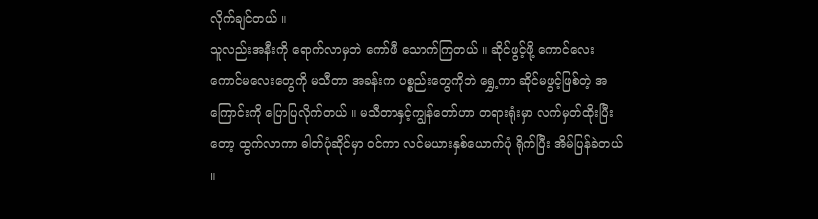လိုက်ချင်တယ် ။
သူလည်းအနီးကို ရောက်လာမှဘဲ ကော်ဖီ သောက်ကြတယ် ။ ဆိုင်ဖွင့်ဖို့ ကောင်လေး ကောင်မလေးတွေကို မသီတာ အခန်းက ပစ္စည်းတွေကိုဘဲ ရွှေ့ကာ ဆိုင်မဖွင့်ဖြစ်တဲ့ အကြောင်းကို ပြောပြလိုက်တယ် ။ မသီတာနှင့်ကျွန်တော်ဟာ တရားရုံးမှာ လက်မှတ်ထိုးပြီးတော့ ထွက်လာကာ ဓါတ်ပုံဆိုင်မှာ ဝင်ကာ လင်မယားနှစ်ယောက်ပုံ ရိုက်ပြီး အိမ်ပြန်ခဲတယ် ။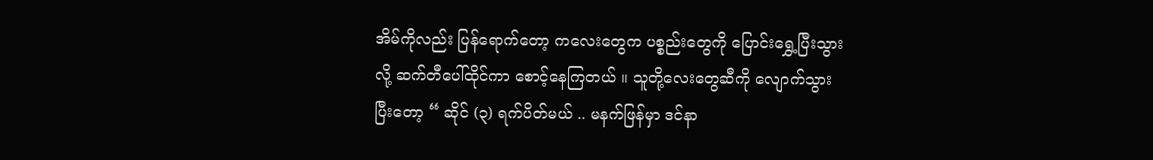အိမ်ကိုလည်း ပြန်ရောက်တော့ ကလေးတွေက ပစ္စည်းတွေကို ပြောင်းရွှေ့ပြီးသွားလို့ ဆက်တီပေါ်ထိုင်ကာ စောင့်နေကြတယ် ။ သူတို့လေးတွေဆီကို လျောက်သွားပြီးတော့ “ ဆိုင် (၃) ရက်ပိတ်မယ် .. မနက်ဖြန်မှာ ဒင်နာ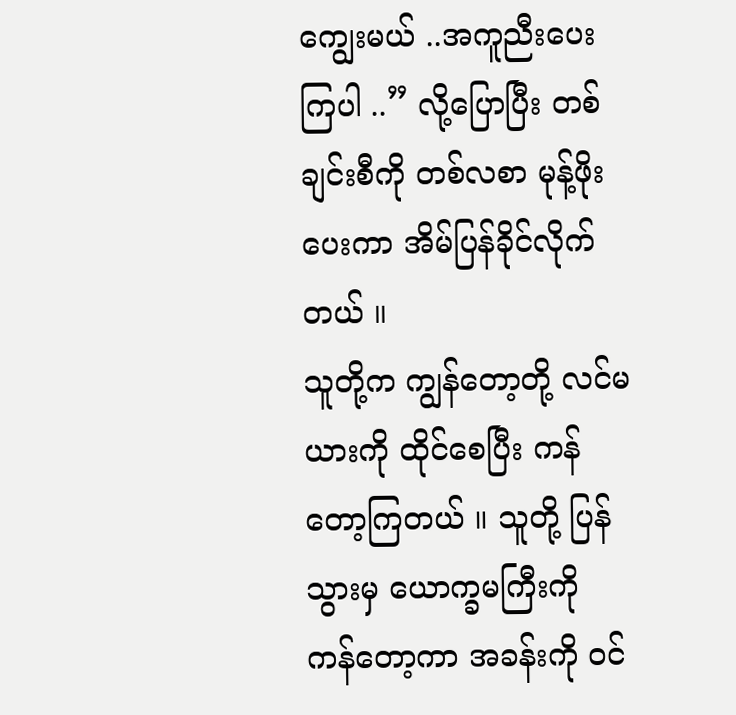ကျွေးမယ် ..အကူညီးပေးကြပါ ..” လို့ပြောပြီး တစ်ချင်းစီကို တစ်လစာ မုန့်ဖိုးပေးကာ အိမ်ပြန်ခိုင်လိုက်တယ် ။
သူတို့က ကျွန်တော့တို့ လင်မယားကို ထိုင်စေပြီး ကန်တော့ကြတယ် ။ သူတို့ ပြန်သွားမှ ယောက္ခမကြီးကို ကန်တော့ကာ အခန်းကို ဝင်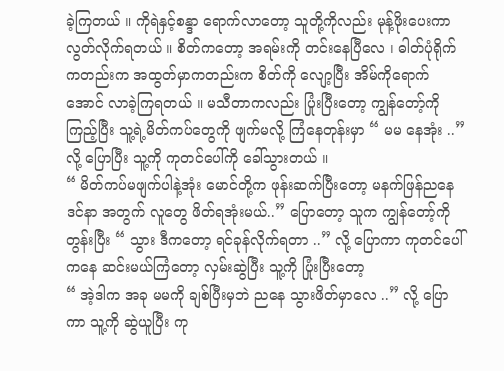ခဲ့ကြတယ် ။ ကိုရဲနှင့်စန္ဒာ ရောက်လာတော့ သူတို့ကိုလည်း မုန့်ဖိုးပေးကာ လွတ်လိုက်ရတယ် ။ စိတ်ကတော့ အရမ်းကို တင်းနေပြီလေ ၊ ဓါတ်ပုံရိုက်ကတည်းက အထွတ်မှာကတည်းက စိတ်ကို လျော့ပြီး အိမ်ကိုရောက်အောင် လာခဲ့ကြရတယ် ။ မသီတာကလည်း ပြုံးပြီးတော့ ကျွန်တော့်ကို ကြည့်ပြီး သူ့ရဲ့မိတ်ကပ်တွေကို ဖျက်မလို့ ကြံနေတုန်းမှာ “ မမ နေအုံး ..” လို့ ပြောပြီး သူ့ကို ကုတင်ပေါ်ကို ခေါ်သွားတယ် ။
“ မိတ်ကပ်မဖျက်ပါနဲ့အုံး မောင်တို့က ဖုန်းဆက်ပြီးတော့ မနက်ဖြန်ညနေ ဒင်နာ အတွက် လူတွေ ဖိတ်ရအုံးမယ်..” ပြောတော့ သူက ကျွန်တော့်ကို တွန်းပြီး “ သွား ဒီကတော့ ရင်ခုန်လိုက်ရတာ ..” လို့ ပြောကာ ကုတင်ပေါ်ကနေ ဆင်းမယ်ကြံတော့ လှမ်းဆွဲပြီး သူ့ကို ပြုံးပြီးတော့
“ အဲ့ဒါက အခု မမကို ချစ်ပြီးမှဘဲ ညနေ သွားဖိတ်မှာလေ ..” လို့ ပြောကာ သူ့ကို ဆွဲယူပြီး ကု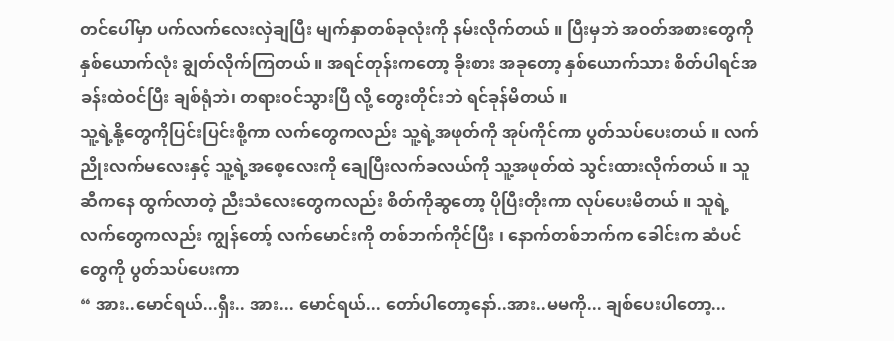တင်ပေါ်မှာ ပက်လက်လေးလှဲချပြီး မျက်နှာတစ်ခုလုံးကို နမ်းလိုက်တယ် ။ ပြီးမှဘဲ အဝတ်အစားတွေကို နှစ်ယောက်လုံး ချွတ်လိုက်ကြတယ် ။ အရင်တုန်းကတော့ ခိုးစား အခုတော့ နှစ်ယောက်သား စိတ်ပါရင်အခန်းထဲဝင်ပြီး ချစ်ရုံဘဲ၊ တရားဝင်သွားပြီ လို့ တွေးတိုင်းဘဲ ရင်ခုန်မိတယ် ။
သူ့ရဲ့နို့တွေကိုပြင်းပြင်းစို့ကာ လက်တွေကလည်း သူ့ရဲ့အဖုတ်ကို အုပ်ကိုင်ကာ ပွတ်သပ်ပေးတယ် ။ လက်ညိုးလက်မလေးနှင့် သူ့ရဲ့အစေ့လေးကို ချေပြီးလက်ခလယ်ကို သူ့အဖုတ်ထဲ သွင်းထားလိုက်တယ် ။ သူဆီကနေ ထွက်လာတဲ့ ညီးသံလေးတွေကလည်း စိတ်ကိုဆွတော့ ပိုပြီးတိုးကာ လုပ်ပေးမိတယ် ။ သူရဲ့လက်တွေကလည်း ကျွန်တော့် လက်မောင်းကို တစ်ဘက်ကိုင်ပြီး ၊ နောက်တစ်ဘက်က ခေါင်းက ဆံပင်တွေကို ပွတ်သပ်ပေးကာ
“ အား..မောင်ရယ်...ရှီး.. အား... မောင်ရယ်... တော်ပါတော့နော်..အား..မမကို... ချစ်ပေးပါတော့...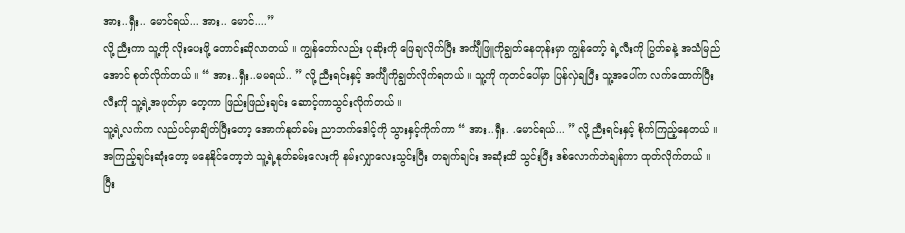အား..ရှီး.. မောင်ရယ်... အား.. မောင်....”
လို့ ညီးကာ သူ့ကို လိုးပေးဖို့ တောင်းဆိုလာတယ် ။ ကျွန်တော်လည်း ပုဆိုးကို ဖြေချလိုက်ပြီး အင်္ကျီဖြူကိုချွတ်နေတုန်းမှာ ကျွန်တော့် ရဲ့လီးကို ပြွတ်ခနဲ့ အသံမြည်အောင် စုတ်လိုက်တယ် ။ “ အား..ရှီး..မမရယ်.. ” လို့ ညီးရင်းနှင့် အင်္ကျီကိုချွတ်လိုက်ရတယ် ။ သူ့ကို ကုတင်ပေါ်မှာ ပြန်လှဲချပြီး သူ့အပေါ်က လက်ထောက်ပြီး လီးကို သူ့ရဲ့အဖုတ်မှာ တေ့ကာ ဖြည်းဖြည်းချင်း ဆောင့်ကာသွင်းလိုက်တယ် ။
သူ့ရဲ့လက်က လည်ပင်မှာချိတ်ပြီးတော့ အောက်နုတ်ခမ်း ညာဘက်ဒေါင့်ကို သွားနှင့်ကိုက်ကာ “ အား..ရှီး. .မောင်ရယ်... ” လို့ ညီးရင်းနှင့် စိုက်ကြည့်နေတယ် ။ အကြည့်ချင်းဆုံးတော့ မနေနိုင်တော့ဘဲ သူ့ရဲ့နုတ်ခမ်းလေးကို နမ်းလျှာလေးသွင်းပြီး တချက်ချင်း အဆုံးထိ သွင်းပြီး ဒစ်လောက်ဘဲချန်ကာ ထုတ်လိုက်တယ် ။ ပြီး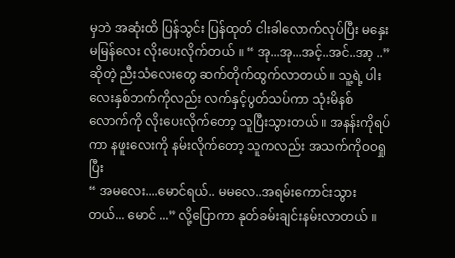မှဘဲ အဆုံးထိ ပြန်သွင်း ပြန်ထုတ် ငါးခါလောက်လုပ်ပြီး မနှေးမမြန်လေး လိုးပေးလိုက်တယ် ။ “ အု...အု...အင့်..အင်..အာ့ ..” ဆိုတဲ့ ညီးသံလေးတွေ ဆက်တိုက်ထွက်လာတယ် ။ သူ့ရဲ့ ပါးလေးနှစ်ဘက်ကိုလည်း လက်နှင့်ပွတ်သပ်ကာ သုံးမိနစ်လောက်ကို လိုးပေးလိုက်တော့ သူပြီးသွားတယ် ။ အနန်းကိုရပ်ကာ နဖူးလေးကို နမ်းလိုက်တော့ သူကလည်း အသက်ကိုဝဝရှုပြီး
“ အမလေး....မောင်ရယ်.. မမလေ..အရမ်းကောင်းသွားတယ်... မောင် ...” လို့ပြောကာ နုတ်ခမ်းချင်းနမ်းလာတယ် ။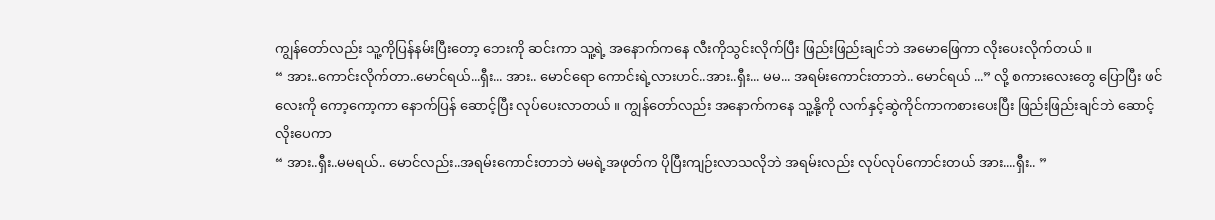ကျွန်တော်လည်း သူ့ကိုပြန်နမ်းပြီးတော့ ဘေးကို ဆင်းကာ သူ့ရဲ့ အနောက်ကနေ လီးကိုသွင်းလိုက်ပြီး ဖြည်းဖြည်းချင်ဘဲ အမောဖြေကာ လိုးပေးလိုက်တယ် ။
“ အား..ကောင်းလိုက်တာ..မောင်ရယ်...ရှီး... အား.. မောင်ရော ကောင်းရဲ့လားဟင်..အား..ရှီး... မမ... အရမ်းကောင်းတာဘဲ.. မောင်ရယ် ...” လို့ စကားလေးတွေ ပြောပြီး ဖင်လေးကို ကော့ကော့ကာ နောက်ပြန် ဆောင့်ပြီး လုပ်ပေးလာတယ် ။ ကျွန်တော်လည်း အနောက်ကနေ သူ့နို့ကို လက်နှင့်ဆွဲကိုင်ကာကစားပေးပြီး ဖြည်းဖြည်းချင်ဘဲ ဆောင့်လိုးပေကာ
“ အား..ရှီး..မမရယ်.. မောင်လည်း..အရမ်းကောင်းတာဘဲ မမရဲ့အဖုတ်က ပိုပြီးကျဉ်းလာသလိုဘဲ အရမ်းလည်း လုပ်လုပ်ကောင်းတယ် အား....ရှီး.. ”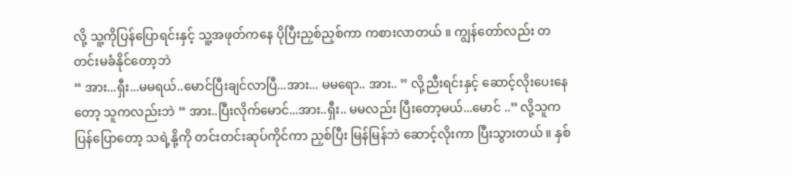လို့ သူ့ကိုပြန်ပြောရင်းနှင့် သူ့အဖုတ်ကနေ ပိုပြီးညှစ်ညှစ်ကာ ကစားလာတယ် ။ ကျွန်တော်လည်း တတင်းမခံနိုင်တော့ဘဲ
“ အား...ရှီး...မမရယ်..မောင်ပြီးချင်လာပြီ...အား... မမရော.. အား.. ” လို့ညီးရင်းနှင့် ဆောင့်လိုးပေးနေတော့ သူကလည်းဘဲ “ အား..ပြီးလိုက်မောင်...အား..ရှီး.. မမလည်း ပြီးတော့မယ်...မောင် ..” လို့သူက ပြန်ပြောတော့ သရဲ့နို့ကို တင်းတင်းဆုပ်ကိုင်ကာ ညှစ်ပြီး မြန်မြန်ဘဲ ဆောင့်လိုးကာ ပြီးသွားတယ် ။ နှစ်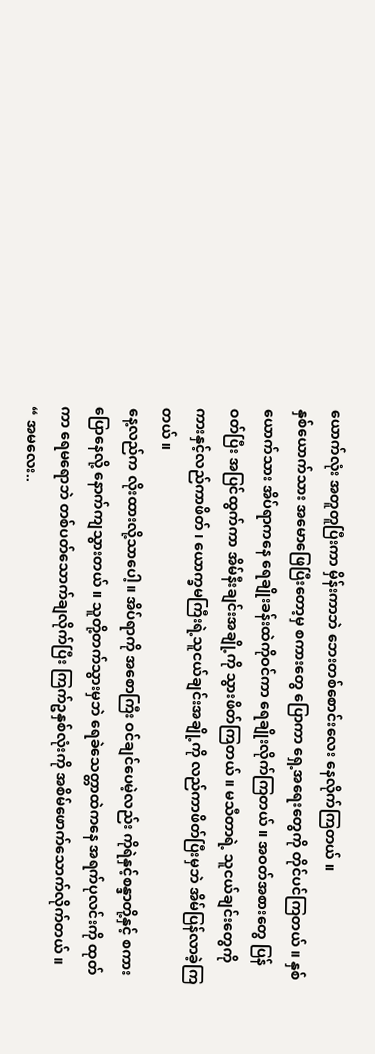ယောက်လုံး အတူတူပြီးကာ မှိန်းကာဘဲ ဘေးတစ်စောင်းလေး နေလိုက်ကြတယ် ။
နှစ်ယောက်သား အမောဖြေပြီးတော့မှ စကားတွေ ပြောကာ ရှေ့အရေးတွေကို တိုင်ပင်ကြတယ် ။ နှစ်ယောက်သား အိပ်ရာကနေ ရေချိုးခန်းထဲကိုဝင်ကာ ရေချိုးလိုက်ကြတယ် ။ အဝတ်အစားတွေ ပြန်ဝတ်ပြီး အပြင်ထွက်ကာ အိမ်နီးချင်းအချို့ကို သွားဖိတ်ကြတယ် ။ မသီတာရဲ့ သူငယ်ချင်းတွေကို ကားနှင့်လည်ကာဖိတ် ၊ ယောက္ခမကြီးရဲ့သူငယ်ချင်းအချို့ကို လည်ကာဖိတ်ပြီးမှဘဲ အိမ်ပြန်လာခဲ့ကြတယ် ။
နေ့လည်က လိုးထားလို့သာပေါ့။ အိပ်ရာကို အစောကြီး ဝင်ချင်ပေမဲ့လည်း ကိုရဲနှင့်စန္ဒာတို့နှင့် စကားပြောနေလို့ နောက်ကျသွားတယ် ။ သူတို့တက်သွားမှဘဲ ရေခဲသေတ္တာထဲကနေ အရက်ပုလင်းကို ထုတ်ကာ ရေမရောဘဲ တစ်ပတ်သောက်ချလိုက်ပြီး ကြက်ဥနှစ်လုံးကို အစိမ်ဖောက်သောက်လိုက်တယ် ။
“ အမလေး..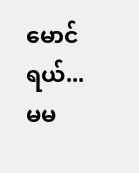မောင်ရယ်... မမ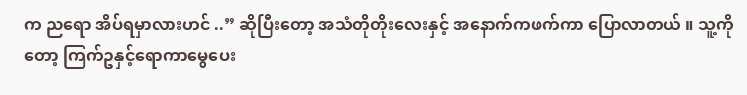က ညရော အိပ်ရမှာလားဟင် ..” ဆိုပြီးတော့ အသံတိုတိုးလေးနှင့် အနောက်ကဖက်ကာ ပြောလာတယ် ။ သူ့ကိုတော့ ကြက်ဥနှင့်ရောကာမွေပေး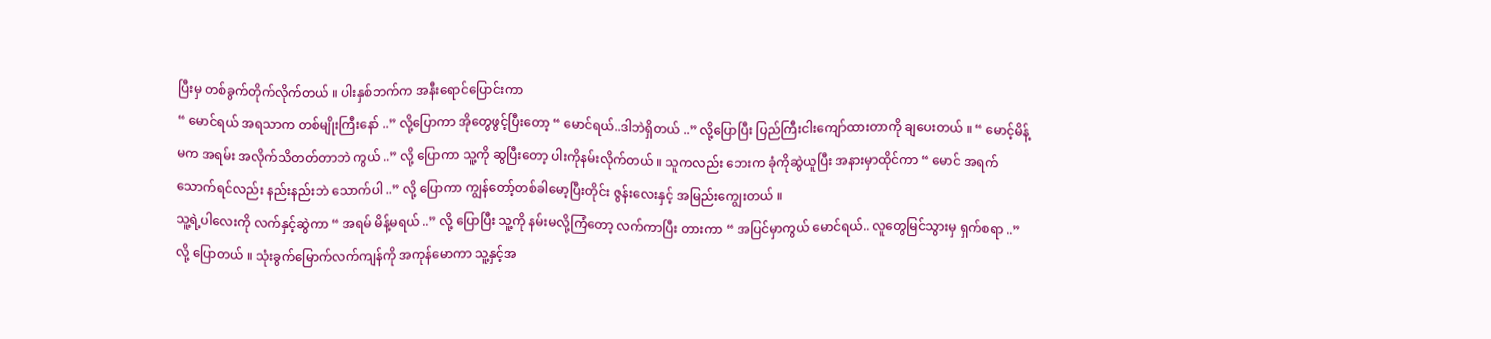ပြီးမှ တစ်ခွက်တိုက်လိုက်တယ် ။ ပါးနှစ်ဘက်က အနီးရောင်ပြောင်းကာ
“ မောင်ရယ် အရသာက တစ်မျိုးကြီးနော် ..” လို့ပြောကာ အိုတွေဖွင့်ပြီးတော့ “ မောင်ရယ်..ဒါဘဲရှိတယ် ..” လို့ပြောပြီး ပြည်ကြီးငါးကျော်ထားတာကို ချပေးတယ် ။ “ မောင့်မိန့်မက အရမ်း အလိုက်သိတတ်တာဘဲ ကွယ် ..” လို့ ပြောကာ သူ့ကို ဆွပြီးတော့ ပါးကိုနမ်းလိုက်တယ် ။ သူကလည်း ဘေးက ခုံကိုဆွဲယူပြီး အနားမှာထိုင်ကာ “ မောင် အရက်သောက်ရင်လည်း နည်းနည်းဘဲ သောက်ပါ ..” လို့ ပြောကာ ကျွန်တော့်တစ်ခါမော့ပြီးတိုင်း ဇွန်းလေးနှင့် အမြည်းကျွေးတယ် ။
သူ့ရဲ့ပါလေးကို လက်နှင့်ဆွဲကာ “ အရမ် မိန့်မရယ် ..” လို့ ပြောပြီး သူ့ကို နမ်းမလို့ကြံတော့ လက်ကာပြီး တားကာ “ အပြင်မှာကွယ် မောင်ရယ်.. လူတွေမြင်သွားမှ ရှက်စရာ ..” လို့ ပြောတယ် ။ သုံးခွက်မြောက်လက်ကျန်ကို အကုန်မောကာ သူ့နှင့်အ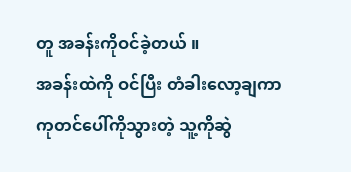တူ အခန်းကိုဝင်ခဲ့တယ် ။
အခန်းထဲကို ဝင်ပြီး တံခါးလော့ချကာ ကုတင်ပေါ်ကိုသွားတဲ့ သူ့ကိုဆွဲ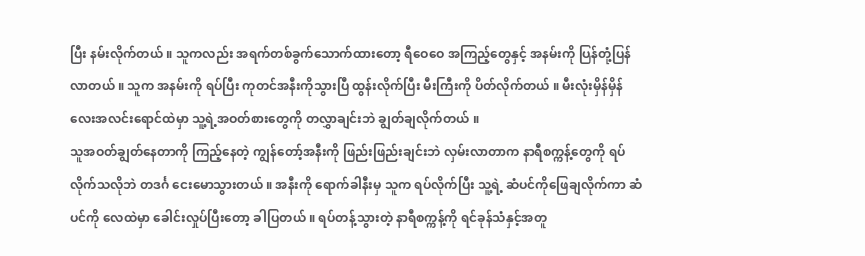ပြီး နမ်းလိုက်တယ် ။ သူကလည်း အရက်တစ်ခွက်သောက်ထားတော့ ရီဝေဝေ အကြည့်တွေနှင့် အနမ်းကို ပြန်တုံ့ပြန်လာတယ် ။ သူက အနမ်းကို ရပ်ပြီး ကုတင်အနီးကိုသွားပြီ ထွန်းလိုက်ပြီး မီးကြီးကို ပိတ်လိုက်တယ် ။ မီးလုံးမှိန်မှိန်လေးအလင်းရောင်ထဲမှာ သူ့ရဲ့အဝတ်စားတွေကို တလွှာချင်းဘဲ ချွတ်ချလိုက်တယ် ။
သူအဝတ်ချွတ်နေတာကို ကြည့်နေတဲ့ ကျွန်တော့်အနီးကို ဖြည်းဖြည်းချင်းဘဲ လှမ်းလာတာက နာရီစက္ကန့်တွေကို ရပ်လိုက်သလိုဘဲ တဒင်္ဂ ငေးမောသွားတယ် ။ အနီးကို ရောက်ခါနီးမှ သူက ရပ်လိုက်ပြီး သူ့ရဲ့ ဆံပင်ကိုဖြေချလိုက်ကာ ဆံပင်ကို လေထဲမှာ ခေါင်းလှုပ်ပြီးတော့ ခါပြတယ် ။ ရပ်တန့်သွားတဲ့ နာရီစက္ကန့်ကို ရင်ခုန်သံနှင့်အတူ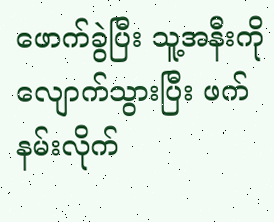ဖောက်ခွဲပြီး သူ့အနီးကို လျောက်သွားပြီး ဖက်နမ်းလိုက်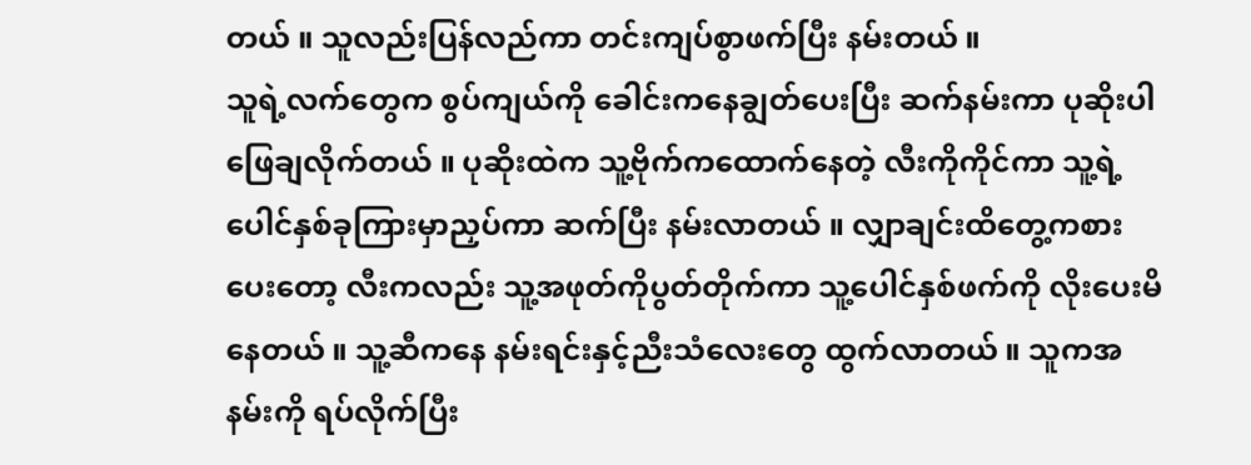တယ် ။ သူလည်းပြန်လည်ကာ တင်းကျပ်စွာဖက်ပြီး နမ်းတယ် ။
သူရဲ့လက်တွေက စွပ်ကျယ်ကို ခေါင်းကနေချွတ်ပေးပြီး ဆက်နမ်းကာ ပုဆိုးပါ ဖြေချလိုက်တယ် ။ ပုဆိုးထဲက သူ့ဗိုက်ကထောက်နေတဲ့ လီးကိုကိုင်ကာ သူ့ရဲ့ပေါင်နှစ်ခုကြားမှာညှပ်ကာ ဆက်ပြီး နမ်းလာတယ် ။ လျှာချင်းထိတွေ့ကစားပေးတော့ လီးကလည်း သူ့အဖုတ်ကိုပွတ်တိုက်ကာ သူ့ပေါင်နှစ်ဖက်ကို လိုးပေးမိနေတယ် ။ သူ့ဆီကနေ နမ်းရင်းနှင့်ညီးသံလေးတွေ ထွက်လာတယ် ။ သူကအနမ်းကို ရပ်လိုက်ပြီး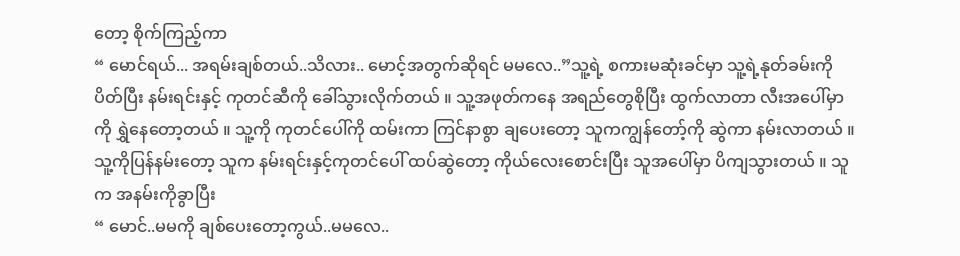တော့ စိုက်ကြည့်ကာ
“ မောင်ရယ်... အရမ်းချစ်တယ်..သိလား.. မောင့်အတွက်ဆိုရင် မမလေ..”သူ့ရဲ့ စကားမဆုံးခင်မှာ သူ့ရဲ့နုတ်ခမ်းကို ပိတ်ပြီး နမ်းရင်းနှင့် ကုတင်ဆီကို ခေါ်သွားလိုက်တယ် ။ သူ့အဖုတ်ကနေ အရည်တွေစိုပြီး ထွက်လာတာ လီးအပေါ်မှာကို ရွှဲနေတော့တယ် ။ သူ့ကို ကုတင်ပေါ်ကို ထမ်းကာ ကြင်နာစွာ ချပေးတော့ သူကကျွန်တော့်ကို ဆွဲကာ နမ်းလာတယ် ။ သူ့ကိုပြန်နမ်းတော့ သူက နမ်းရင်းနှင့်ကုတင်ပေါ် ထပ်ဆွဲတော့ ကိုယ်လေးစောင်းပြီး သူအပေါ်မှာ ပိကျသွားတယ် ။ သူက အနမ်းကိုခွာပြီး
“ မောင်..မမကို ချစ်ပေးတော့ကွယ်..မမလေ..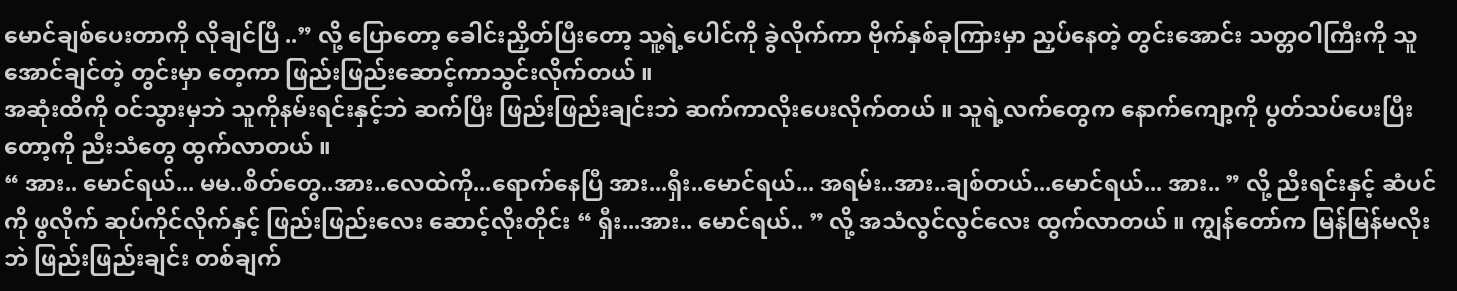မောင်ချစ်ပေးတာကို လိုချင်ပြီ ..” လို့ ပြောတော့ ခေါင်းညှိတ်ပြီးတော့ သူ့ရဲ့ပေါင်ကို ခွဲလိုက်ကာ ဗိုက်နှစ်ခုကြားမှာ ညှပ်နေတဲ့ တွင်းအောင်း သတ္တဝါကြီးကို သူအောင်ချင်တဲ့ တွင်းမှာ တေ့ကာ ဖြည်းဖြည်းဆောင့်ကာသွင်းလိုက်တယ် ။
အဆုံးထိကို ဝင်သွားမှဘဲ သူကိုနမ်းရင်းနှင့်ဘဲ ဆက်ပြီး ဖြည်းဖြည်းချင်းဘဲ ဆက်ကာလိုးပေးလိုက်တယ် ။ သူရဲ့လက်တွေက နောက်ကျော့ကို ပွတ်သပ်ပေးပြီးတော့ကို ညီးသံတွေ ထွက်လာတယ် ။
“ အား.. မောင်ရယ်... မမ..စိတ်တွေ..အား..လေထဲကို...ရောက်နေပြီ အား...ရှီး..မောင်ရယ်... အရမ်း..အား..ချစ်တယ်...မောင်ရယ်... အား.. ” လို့ ညီးရင်းနှင့် ဆံပင်ကို ဖွလိုက် ဆုပ်ကိုင်လိုက်နှင့် ဖြည်းဖြည်းလေး ဆောင့်လိုးတိုင်း “ ရှီး...အား.. မောင်ရယ်.. ” လို့ အသံလွင်လွင်လေး ထွက်လာတယ် ။ ကျွန်တော်က မြန်မြန်မလိုးဘဲ ဖြည်းဖြည်းချင်း တစ်ချက်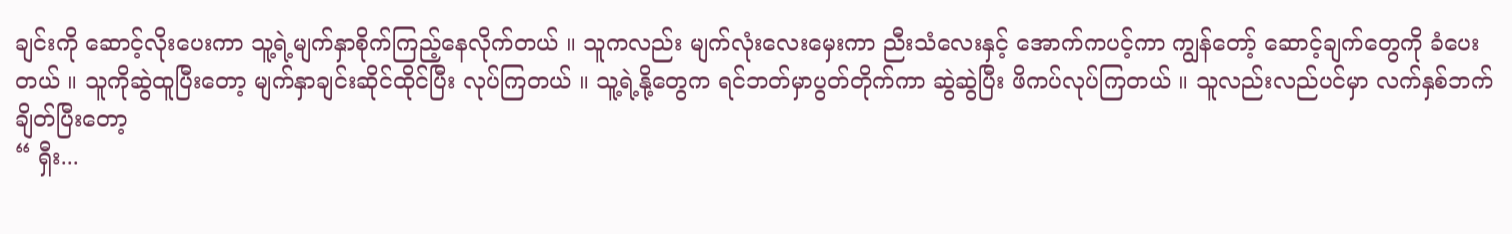ချင်းကို ဆောင့်လိုးပေးကာ သူ့ရဲ့မျက်နှာစိုက်ကြည့်နေလိုက်တယ် ။ သူကလည်း မျက်လုံးလေးမှေးကာ ညီးသံလေးနှင့် အောက်ကပင့်ကာ ကျွန်တော့် ဆောင့်ချက်တွေကို ခံပေးတယ် ။ သူကိုဆွဲထူပြီးတော့ မျက်နှာချင်းဆိုင်ထိုင်ပြီး လုပ်ကြတယ် ။ သူ့ရဲ့နို့တွေက ရင်ဘတ်မှာပွတ်တိုက်ကာ ဆွဲဆွဲပြီး ဖိကပ်လုပ်ကြတယ် ။ သူလည်းလည်ပင်မှာ လက်နှစ်ဘက်ချိတ်ပြီးတော့
“ ရှီး...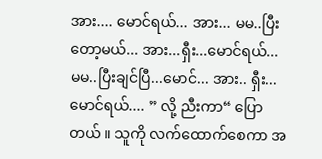အား.... မောင်ရယ်... အား... မမ..ပြီးတော့မယ်... အား...ရှီး...မောင်ရယ်... မမ..ပြီးချင်ပြီ...မောင်... အား.. ရှီး... မောင်ရယ်.... ” လို့ ညီးကာ“ ပြောတယ် ။ သူကို လက်ထောက်စေကာ အ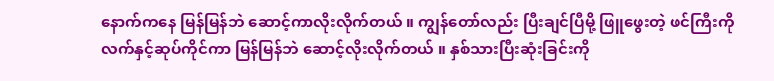နောက်ကနေ မြန်မြန်ဘဲ ဆောင့်ကာလိုးလိုက်တယ် ။ ကျွန်တော်လည်း ပြီးချင်ပြီမို့ ဖြူဖွေးတဲ့ ဖင်ကြီးကို လက်နှင့်ဆုပ်ကိုင်ကာ မြန်မြန်ဘဲ ဆောင့်လိုးလိုက်တယ် ။ နှစ်သားပြီးဆုံးခြင်းကို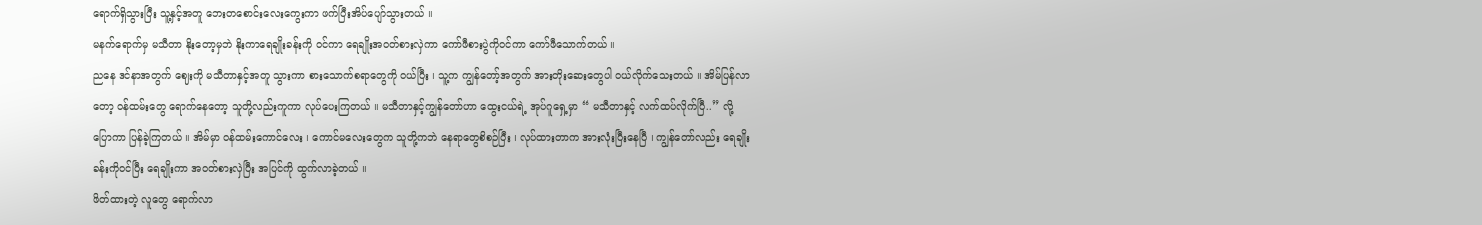ရောက်ရှိသွားပြီး သူ့နှင့်အတူ ဘေးတစောင်းလေးကွေးကာ ဖက်ပြီးအိပ်ပျော်သွားတယ် ။
မနက်ရောက်မှ မသီတာ နိုးတော့မှဘဲ နိုးကာရေချိုးခန်းကို ဝင်ကာ ရေချိုးအဝတ်စားလှဲကာ ကော်ဖီစားပွဲကိုဝင်ကာ ကော်ဖီသောက်တယ် ။
ညနေ ဒင်နာအတွက် ဈေးကို မသီတာနှင့်အတူ သွားကာ စားသောက်စရာတွေကို ဝယ်ပြီး ၊ သူ့က ကျွန်တော့်အတွက် အားတိုးဆေးတွေပါ ဝယ်လိုက်သေးတယ် ။ အိမ်ပြန်လာတော့ ဝန်ထမ်းတွေ ရောက်နေတော့ သူတို့လည်းကူကာ လုပ်ပေးကြတယ် ။ မသီတာနှင့်ကျွန်တော်ဟာ ထွေးငယ်ရဲ့ အုပ်ဂူရှေ့မှာ “ မသီတာနှင့် လက်ထပ်လိုက်ပြီ..” လို့ ပြောကာ ပြန်ခဲ့ကြတယ် ။ အိမ်မှာ ဝန်ထမ်းကောင်လေး ၊ ကောင်မလေးတွေက သူတို့ကဘဲ နေရာတွေစိစဉ်ပြီး ၊ လုပ်ထားတာက အားလုံးပြီးနေပြီ ၊ ကျွန်တော်လည်း ရေချိုးခန်းကိုဝင်ပြီး ရေချိုးကာ အဝတ်စားလှဲပြီး အပြင်ကို ထွက်လာခဲ့တယ် ။
ဖိတ်ထားတဲ့ လူတွေ ရောက်လာ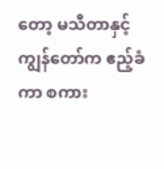တော့ မသီတာနှင့်ကျွန်တော်က ဧည့်ခံကာ စကား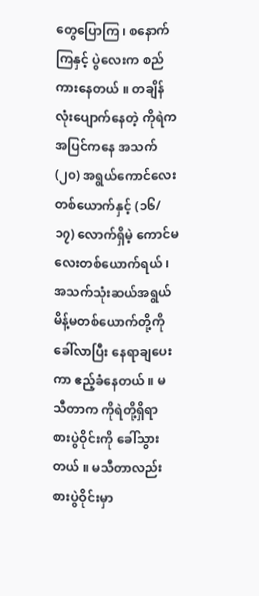တွေပြောကြ ၊ စနောက်ကြနှင့် ပွဲလေးက စည်ကားနေတယ် ။ တချိန်လုံးပျောက်နေတဲ့ ကိုရဲက အပြင်ကနေ အသက် (၂၀) အရွယ်ကောင်လေးတစ်ယောက်နှင့် (၁၆/ ၁၇) လောက်ရှိမဲ့ ကောင်မလေးတစ်ယောက်ရယ် ၊ အသက်သုံးဆယ်အရွယ် မိန့်မတစ်ယောက်တို့ကို ခေါ်လာပြီး နေရာချပေးကာ ဧည့်ခံနေတယ် ။ မသီတာက ကိုရဲတို့ရှိရာ စားပွဲဝိုင်းကို ခေါ်သွားတယ် ။ မသီတာလည်း စားပွဲဝိုင်းမှာ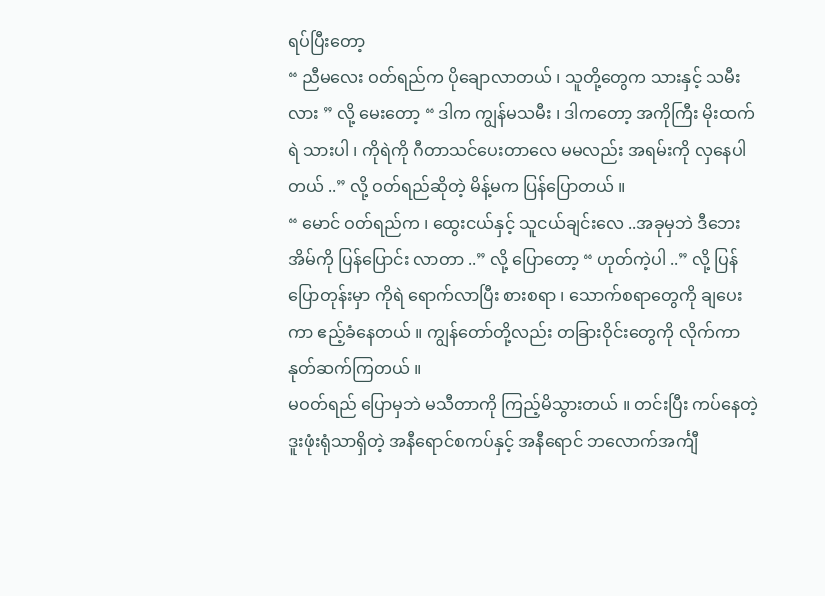ရပ်ပြီးတော့
“ ညီမလေး ဝတ်ရည်က ပိုချောလာတယ် ၊ သူတို့တွေက သားနှင့် သမီးလား ” လို့ မေးတော့ “ ဒါက ကျွန်မသမီး ၊ ဒါကတော့ အကိုကြီး မိုးထက်ရဲ သားပါ ၊ ကိုရဲကို ဂီတာသင်ပေးတာလေ မမလည်း အရမ်းကို လှနေပါတယ် ..” လို့ ဝတ်ရည်ဆိုတဲ့ မိန့်မက ပြန်ပြောတယ် ။
“ မောင် ဝတ်ရည်က ၊ ထွေးငယ်နှင့် သူငယ်ချင်းလေ ..အခုမှဘဲ ဒီဘေးအိမ်ကို ပြန်ပြောင်း လာတာ ..” လို့ ပြောတော့ “ ဟုတ်ကဲ့ပါ ..” လို့ ပြန်ပြောတုန်းမှာ ကိုရဲ ရောက်လာပြီး စားစရာ ၊ သောက်စရာတွေကို ချပေးကာ ဧည့်ခံနေတယ် ။ ကျွန်တော်တို့လည်း တခြားဝိုင်းတွေကို လိုက်ကာ နုတ်ဆက်ကြတယ် ။
မဝတ်ရည် ပြောမှဘဲ မသီတာကို ကြည့်မိသွားတယ် ။ တင်းပြီး ကပ်နေတဲ့ ဒူးဖုံးရုံသာရှိတဲ့ အနီရောင်စကပ်နှင့် အနီရောင် ဘလောက်အင်္ကျီ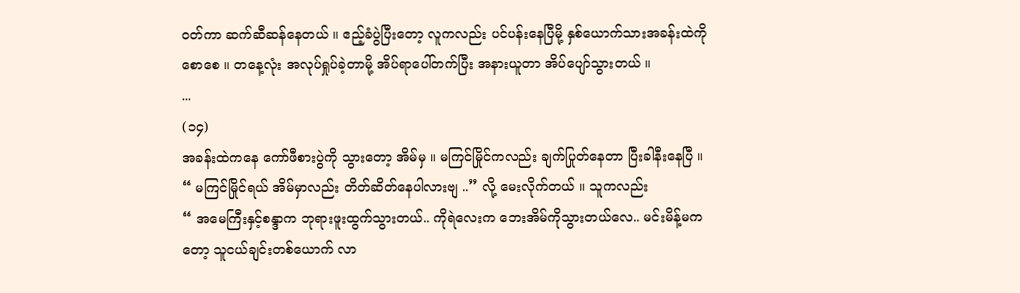ဝတ်ကာ ဆက်ဆီဆန်နေတယ် ။ ဧည့်ခံပွဲပြီးတော့ လူကလည်း ပင်ပန်းနေပြီမို့ နှစ်ယောက်သားအခန်းထဲကို စောစေ ။ တနေ့လုံး အလုပ်ရှုပ်ခဲ့တာမို့ အိပ်ရာပေါ်တက်ပြီး အနားယူတာ အိပ်ပျော်သွားတယ် ။
...
(၁၄)
အခန်းထဲကနေ ကော်ဖီစားပွဲကို သွားတော့ အိမ်မှ ။ မကြင်မြိုင်ကလည်း ချက်ပြုတ်နေတာ ပြီးခါနီးနေပြီ ။
“ မကြင်မြိုင်ရယ် အိမ်မှာလည်း တိတ်ဆိတ်နေပါလားဗျ ..” လို့ မေးလိုက်တယ် ။ သူကလည်း
“ အမေကြီးနှင့်စန္ဒာက ဘုရားဖူးထွက်သွားတယ်.. ကိုရဲလေးက ဘေးအိမ်ကိုသွားတယ်လေ.. မင်းမိန့်မကတော့ သူငယ်ချင်းတစ်ယောက် လာ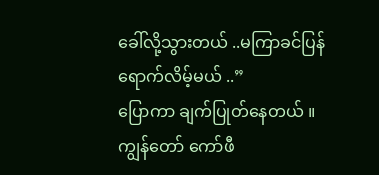ခေါ်လို့သွားတယ် ..မကြာခင်ပြန်ရောက်လိမ့်မယ် ..”
ပြောကာ ချက်ပြုတ်နေတယ် ။ ကျွန်တော် ကော်ဖီ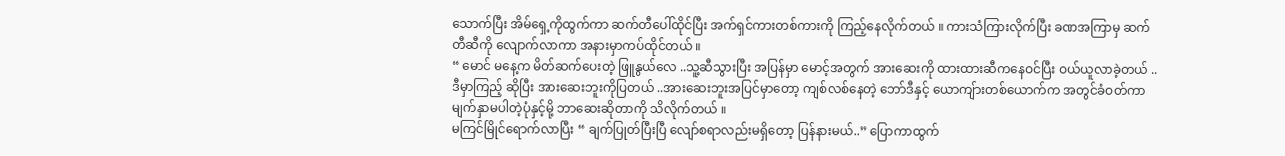သောက်ပြီး အိမ်ရှေ့ကိုထွက်ကာ ဆက်တီပေါ်ထိုင်ပြီး အက်ရှင်ကားတစ်ကားကို ကြည့်နေလိုက်တယ် ။ ကားသံကြားလိုက်ပြီး ခဏအကြာမှ ဆက်တီဆီကို လျောက်လာကာ အနားမှာကပ်ထိုင်တယ် ။
“ မောင် မနေ့က မိတ်ဆက်ပေးတဲ့ ဖြူနွယ်လေ ..သူ့ဆီသွားပြီး အပြန်မှာ မောင့်အတွက် အားဆေးကို ထားထားဆီကနေဝင်ပြီး ဝယ်ယူလာခဲ့တယ် ..ဒီမှာကြည့် ဆိုပြီး အားဆေးဘူးကိုပြတယ် ..အားဆေးဘူးအပြင်မှာတော့ ကျစ်လစ်နေတဲ့ ဘော်ဒီနှင့် ယောကျ်ားတစ်ယောက်က အတွင်ခံဝတ်ကာ မျက်နှာမပါတဲ့ပုံနှင့်မို့ ဘာဆေးဆိုတာကို သိလိုက်တယ် ။
မကြင်မြိုင်ရောက်လာပြီး “ ချက်ပြုတ်ပြီးပြီ လျော်စရာလည်းမရှိတော့ ပြန်နားမယ်..” ပြောကာထွက်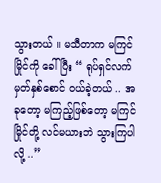သွားတယ် ။ မသီတာက မကြင်မြိုင်ကို ခေါ်ပြီး “ ရုပ်ရှင်လက်မှတ်နှစ်စောင် ဝယ်ခဲ့တယ် .. အခုတော့ မကြည့်ဖြစ်တော့ မကြင်မြိုင်တို့ လင်မယားဘဲ သွားကြပါလို့ ..”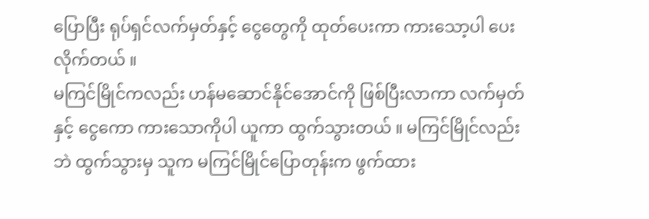ပြောပြီး ရုပ်ရှင်လက်မှတ်နှင့် ငွေတွေကို ထုတ်ပေးကာ ကားသော့ပါ ပေးလိုက်တယ် ။
မကြင်မြိုင်ကလည်း ဟန်မဆောင်နိုင်အောင်ကို ဖြစ်ပြီးလာကာ လက်မှတ်နှင့် ငွေကော ကားသောကိုပါ ယူကာ ထွက်သွားတယ် ။ မကြင်မြိုင်လည်းဘဲ ထွက်သွားမှ သူက မကြင်မြိုင်ပြောတုန်းက ဖွက်ထား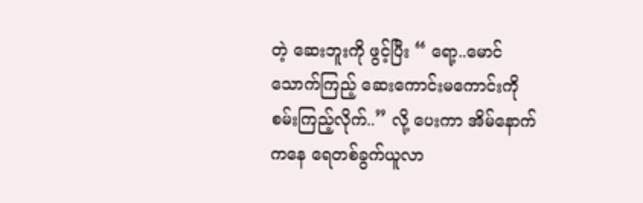တဲ့ ဆေးဘူးကို ဖွင့်ပြီး “ ရော့..မောင် သောက်ကြည့် ဆေးကောင်းမကောင်းကို စမ်းကြည့်လိုက်..” လို့ ပေးကာ အိမ်နောက်ကနေ ရေတစ်ခွက်ယူလာ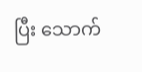ပြီး သောက်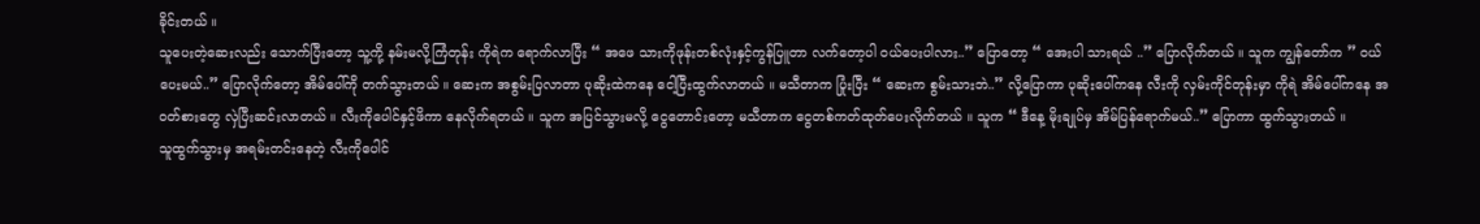ခိုင်းတယ် ။
သူပေးတဲ့ဆေးလည်း သောက်ပြီးတော့ သူ့ကို့ နမ်းမလို့ကြံတုန်း ကိုရဲက ရောက်လာပြီး “ အဖေ သားကိုဖုန်းတစ်လုံးနှင့်ကွန်ပြူတာ လက်တော့ပါ ဝယ်ပေးပါလား..” ပြောတော့ “ အေးပါ သားရယ် ..” ပြောလိုက်တယ် ။ သူက ကျွန်တော်က ” ဝယ်ပေးမယ်..” ပြောလိုက်တော့ အိမ်ပေါ်ကို တက်သွားတယ် ။ ဆေးက အစွမ်းပြလာတာ ပုဆိုးထဲကနေ ငေါ့ပြီးထွက်လာတယ် ။ မသီတာက ပြုံးပြီး “ ဆေးက စွမ်းသားဘဲ..” လို့ပြောကာ ပုဆိုးပေါ်ကနေ လီးကို လှမ်းကိုင်တုန်းမှာ ကိုရဲ အိမ်ပေါ်ကနေ အဝတ်စားတွေ လှဲပြီးဆင်းလာတယ် ။ လီးကိုပေါင်နှင့်ဖိကာ နေလိုက်ရတယ် ။ သူက အပြင်သွားမလို့ ငွေတောင်းတော့ မသီတာက ငွေတစ်ကတ်ထုတ်ပေးလိုက်တယ် ။ သူက “ ဒီနေ့ မိုးချုပ်မှ အိမ်ပြန်ရောက်မယ်..” ပြောကာ ထွက်သွားတယ် ။
သူထွက်သွားမှ အရမ်းတင်းနေတဲ့ လီးကိုပေါင်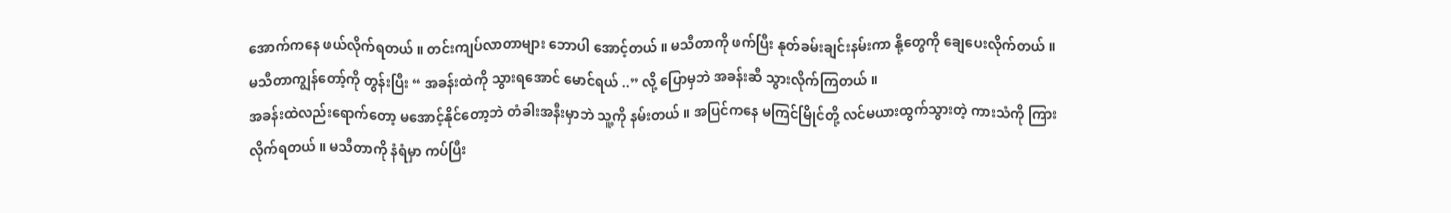အောက်ကနေ ဖယ်လိုက်ရတယ် ။ တင်းကျပ်လာတာများ ဘောပါ အောင့်တယ် ။ မသီတာကို ဖက်ပြီး နုတ်ခမ်းချင်းနမ်းကာ နို့တွေကို ချေပေးလိုက်တယ် ။ မသီတာကျွန်တော့်ကို တွန်းပြီး “ အခန်းထဲကို သွားရအောင် မောင်ရယ် ..” လို့ ပြောမှဘဲ အခန်းဆီ သွားလိုက်ကြတယ် ။
အခန်းထဲလည်းရောက်တော့ မအောင့်နိုင်တော့ဘဲ တံခါးအနီးမှာဘဲ သူ့ကို နမ်းတယ် ။ အပြင်ကနေ မကြင်မြိုင်တို့ လင်မယားထွက်သွားတဲ့ ကားသံကို ကြားလိုက်ရတယ် ။ မသီတာကို နံရံမှာ ကပ်ပြီး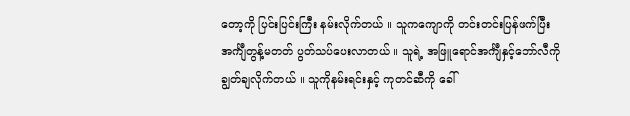တော့ကို ပြင်းပြင်းကြီး နမ်းလိုက်တယ် ။ သူကကျောကို တင်းတင်းပြန်ဖက်ပြီး အင်္ကျီတွန့်မတတ် ပွတ်သပ်ပေးလာတယ် ။ သူရဲ့ အဖြူရောင်အင်္ကျီနှင့်ဘော်လီကို ချွတ်ချလိုက်တယ် ။ သူကိုနမ်းရင်းနှင့် ကုတင်ဆီကို ခေါ်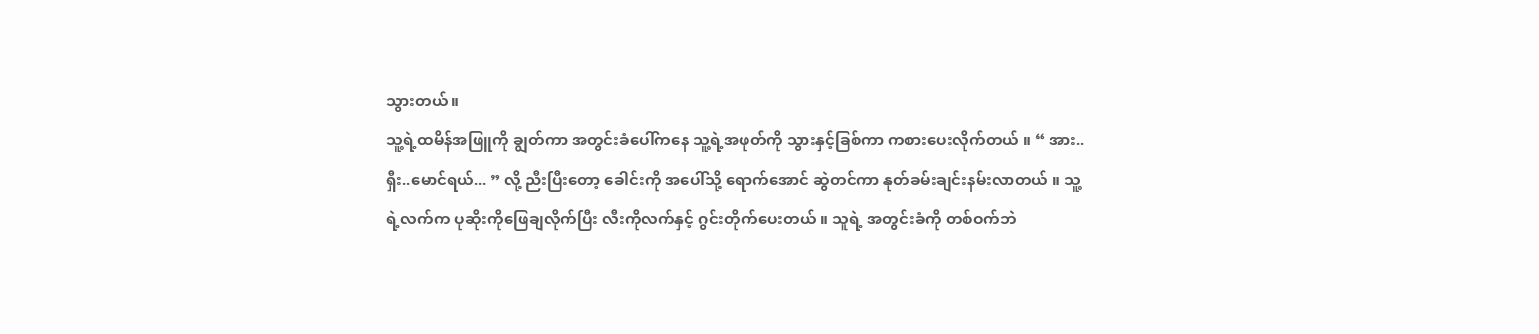သွားတယ်။
သူ့ရဲ့ထမိန်အဖြူကို ချွတ်ကာ အတွင်းခံပေါ်ကနေ သူ့ရဲ့အဖုတ်ကို သွားနှင့်ခြစ်ကာ ကစားပေးလိုက်တယ် ။ “ အား..ရှီး..မောင်ရယ်... ” လို့ ညီးပြီးတော့ ခေါင်းကို အပေါ်သို့ ရောက်အောင် ဆွဲတင်ကာ နုတ်ခမ်းချင်းနမ်းလာတယ် ။ သူ့ရဲ့လက်က ပုဆိုးကိုဖြေချလိုက်ပြီး လီးကိုလက်နှင့် ဂွင်းတိုက်ပေးတယ် ။ သူရဲ့ အတွင်းခံကို တစ်ဝက်ဘဲ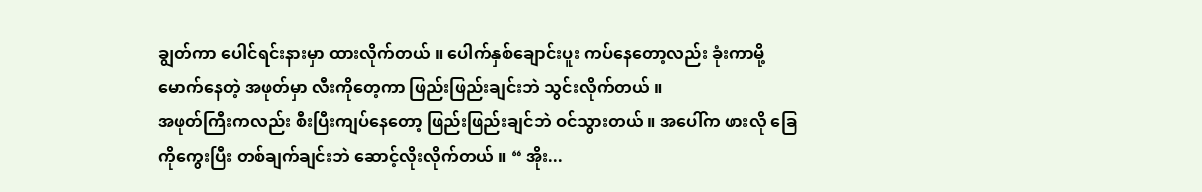ချွတ်ကာ ပေါင်ရင်းနားမှာ ထားလိုက်တယ် ။ ပေါက်နှစ်ချောင်းပူး ကပ်နေတော့လည်း ခုံးကာမို့မောက်နေတဲ့ အဖုတ်မှာ လီးကိုတေ့ကာ ဖြည်းဖြည်းချင်းဘဲ သွင်းလိုက်တယ် ။
အဖုတ်ကြီးကလည်း စီးပြီးကျပ်နေတော့ ဖြည်းဖြည်းချင်ဘဲ ဝင်သွားတယ် ။ အပေါ်က ဖားလို ခြေကိုကွေးပြီး တစ်ချက်ချင်းဘဲ ဆောင့်လိုးလိုက်တယ် ။ “ အိုး...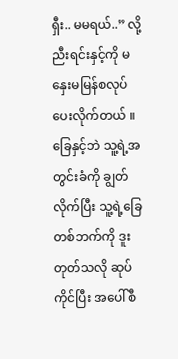ရှီး.. မမရယ်..” လို့ ညီးရင်းနှင့်ကို မနှေးမမြန်စလုပ်ပေးလိုက်တယ် ။ ခြေနှင့်ဘဲ သူ့ရဲ့အတွင်းခံကို ချွတ်လိုက်ပြီး သူ့ရဲ့ခြေတစ်ဘက်ကို ဒူးတုတ်သလို ဆုပ်ကိုင်ပြီး အပေါ်စီ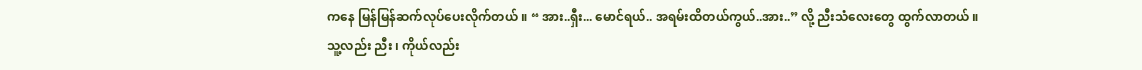ကနေ မြန်မြန်ဆက်လုပ်ပေးလိုက်တယ် ။ “ အား..ရှီး... မောင်ရယ်.. အရမ်းထိတယ်ကွယ်..အား..” လို့ ညီးသံလေးတွေ ထွက်လာတယ် ။
သူ့လည်း ညီး ၊ ကိုယ်လည်း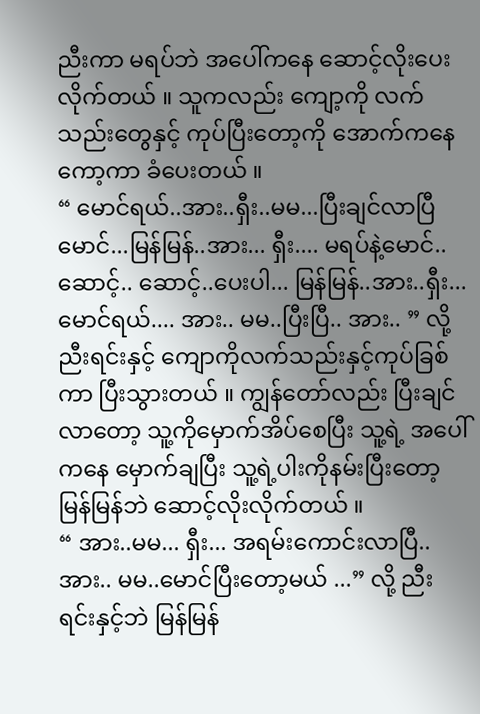ညီးကာ မရပ်ဘဲ အပေါ်ကနေ ဆောင့်လိုးပေးလိုက်တယ် ။ သူကလည်း ကျော့ကို လက်သည်းတွေနှင့် ကုပ်ပြီးတော့ကို အောက်ကနေ ကော့ကာ ခံပေးတယ် ။
“ မောင်ရယ်..အား..ရှီး..မမ...ပြီးချင်လာပြီမောင်...မြန်မြန်..အား... ရှီး.... မရပ်နဲ့မောင်..ဆောင့်.. ဆောင့်..ပေးပါ... မြန်မြန်..အား..ရှီး... မောင်ရယ်.... အား.. မမ..ပြီးပြီ.. အား.. ” လို့ ညီးရင်းနှင့် ကျောကိုလက်သည်းနှင့်ကုပ်ခြစ်ကာ ပြီးသွားတယ် ။ ကျွန်တော်လည်း ပြီးချင်လာတော့ သူ့ကိုမှောက်အိပ်စေပြီး သူ့ရဲ့ အပေါ်ကနေ မှောက်ချပြီး သူ့ရဲ့ပါးကိုနမ်းပြီးတော့ မြန်မြန်ဘဲ ဆောင့်လိုးလိုက်တယ် ။
“ အား..မမ... ရှီး... အရမ်းကောင်းလာပြီ..အား.. မမ..မောင်ပြီးတော့မယ် ...” လို့ ညီးရင်းနှင့်ဘဲ မြန်မြန်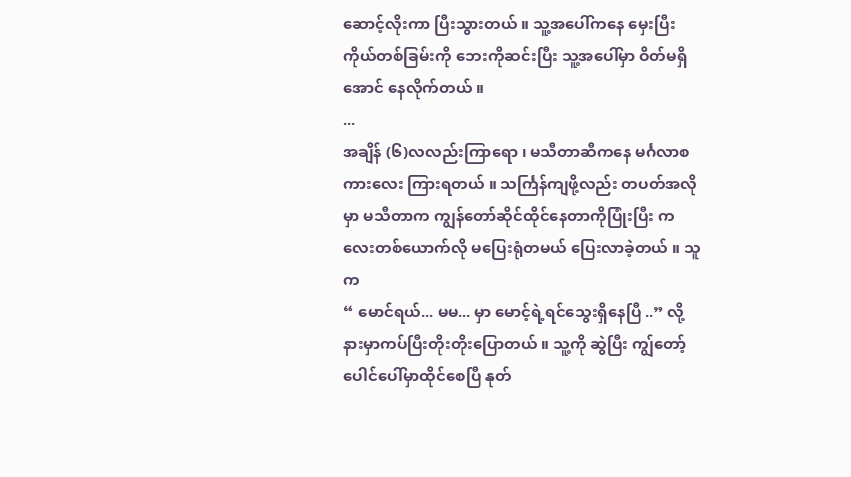ဆောင့်လိုးကာ ပြီးသွားတယ် ။ သူ့အပေါ်ကနေ မှေးပြီးကိုယ်တစ်ခြမ်းကို ဘေးကိုဆင်းပြီး သူ့အပေါ်မှာ ဝိတ်မရှိအောင် နေလိုက်တယ် ။
...
အချိန် (၆)လလည်းကြာရော ၊ မသီတာဆီကနေ မင်္ဂလာစကားလေး ကြားရတယ် ။ သင်္ကြန်ကျဖို့လည်း တပတ်အလိုမှာ မသီတာက ကျွန်တော်ဆိုင်ထိုင်နေတာကိုပြုံးပြီး ကလေးတစ်ယောက်လို မပြေးရုံတမယ် ပြေးလာခဲ့တယ် ။ သူက
“ မောင်ရယ်... မမ... မှာ မောင့်ရဲ့ရင်သွေးရှိနေပြီ ..” လို့ နားမှာကပ်ပြီးတိုးတိုးပြောတယ် ။ သူ့ကို ဆွဲပြီး ကျွ်တော့် ပေါင်ပေါ်မှာထိုင်စေပြီ နုတ်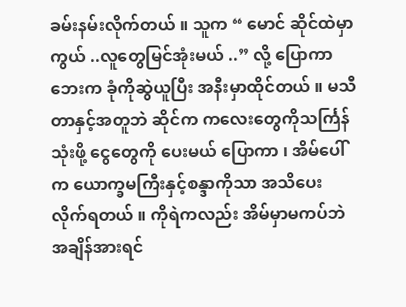ခမ်းနမ်းလိုက်တယ် ။ သူက “ မောင် ဆိုင်ထဲမှာကွယ် ..လူတွေမြင်အုံးမယ် ..” လို့ ပြောကာဘေးက ခုံကိုဆွဲယူပြီး အနီးမှာထိုင်တယ် ။ မသီတာနှင့်အတူဘဲ ဆိုင်က ကလေးတွေကိုသင်္ကြန်သုံးဖို့ ငွေတွေကို ပေးမယ် ပြောကာ ၊ အိမ်ပေါ်က ယောက္ခမကြီးနှင့်စန္ဒာကိုသာ အသိပေးလိုက်ရတယ် ။ ကိုရဲကလည်း အိမ်မှာမကပ်ဘဲ အချိန်အားရင်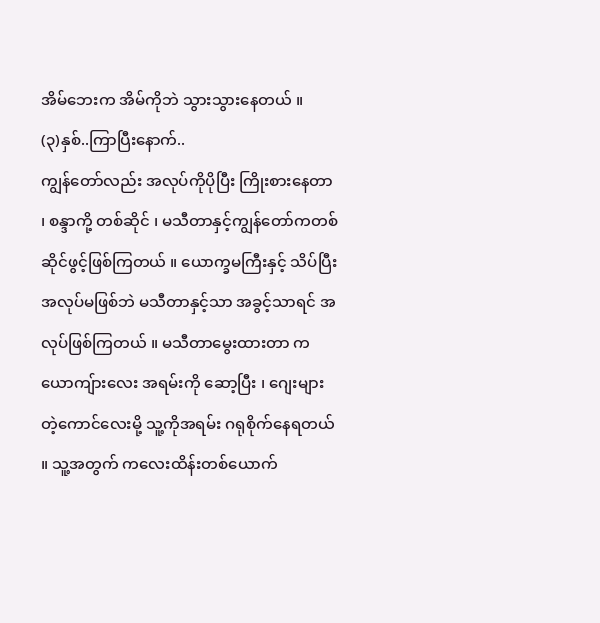အိမ်ဘေးက အိမ်ကိုဘဲ သွားသွားနေတယ် ။
(၃)နှစ်..ကြာပြီးနောက်..
ကျွန်တော်လည်း အလုပ်ကိုပိုပြီး ကြိုးစားနေတာ ၊ စန္ဒာကို့ တစ်ဆိုင် ၊ မသီတာနှင့်ကျွန်တော်ကတစ်ဆိုင်ဖွင့်ဖြစ်ကြတယ် ။ ယောက္ခမကြီးနှင့် သိပ်ပြီးအလုပ်မဖြစ်ဘဲ မသီတာနှင့်သာ အခွင့်သာရင် အလုပ်ဖြစ်ကြတယ် ။ မသီတာမွေးထားတာ ကယောကျ်ားလေး အရမ်းကို ဆော့ပြီး ၊ ဂျေးများတဲ့ကောင်လေးမို့ သူ့ကိုအရမ်း ဂရုစိုက်နေရတယ် ။ သူ့အတွက် ကလေးထိန်းတစ်ယောက်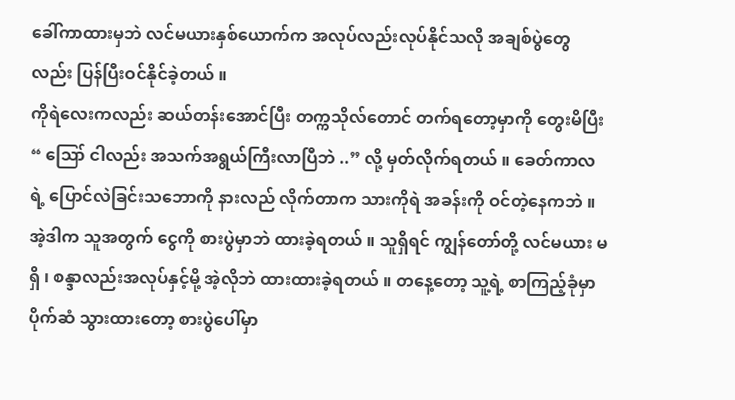ခေါ်ကာထားမှဘဲ လင်မယားနှစ်ယောက်က အလုပ်လည်းလုပ်နိုင်သလို အချစ်ပွဲတွေလည်း ပြန်ပြီးဝင်နိုင်ခဲ့တယ် ။
ကိုရဲလေးကလည်း ဆယ်တန်းအောင်ပြီး တက္ကသိုလ်တောင် တက်ရတော့မှာကို တွေးမိပြီး “ ဪ ငါလည်း အသက်အရွယ်ကြီးလာပြီဘဲ ..” လို့ မှတ်လိုက်ရတယ် ။ ခေတ်ကာလရဲ့ ပြောင်လဲခြင်းသဘောကို နားလည် လိုက်တာက သားကိုရဲ အခန်းကို ဝင်တဲ့နေကဘဲ ။ အဲ့ဒါက သူအတွက် ငွေကို စားပွဲမှာဘဲ ထားခဲ့ရတယ် ။ သူရှိရင် ကျွန်တော်တို့ လင်မယား မရှိ ၊ စန္ဒာလည်းအလုပ်နှင့်မို့ အဲ့လိုဘဲ ထားထားခဲ့ရတယ် ။ တနေ့တော့ သူ့ရဲ့ စာကြည့်ခုံမှာ ပိုက်ဆံ သွားထားတော့ စားပွဲပေါ်မှာ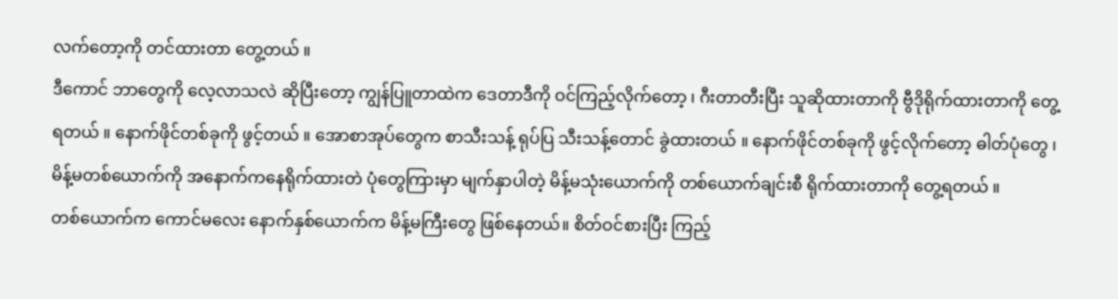လက်တော့ကို တင်ထားတာ တွေ့တယ် ။
ဒီကောင် ဘာတွေကို လေ့လာသလဲ ဆိုပြီးတော့ ကျွန်ပြူတာထဲက ဒေတာဒီကို ဝင်ကြည့်လိုက်တော့ ၊ ဂီးတာတီးပြီး သူဆိုထားတာကို ဗွီဒိုရိုက်ထားတာကို တွေ့ရတယ် ။ နောက်ဖိုင်တစ်ခုကို ဖွင့်တယ် ။ အောစာအုပ်တွေက စာသီးသန့် ရုပ်ပြ သီးသန့်တောင် ခွဲထားတယ် ။ နောက်ဖိုင်တစ်ခုကို ဖွင့်လိုက်တော့ ဓါတ်ပုံတွေ ၊ မိန့်မတစ်ယောက်ကို အနောက်ကနေရိုက်ထားတဲ ပုံတွေကြားမှာ မျက်နှာပါတဲ့ မိန့်မသုံးယောက်ကို တစ်ယောက်ချင်းစီ ရိုက်ထားတာကို တွေ့ရတယ် ။
တစ်ယောက်က ကောင်မလေး နောက်နှစ်ယောက်က မိန့်မကြီးတွေ ဖြစ်နေတယ်။ စိတ်ဝင်စားပြီး ကြည့်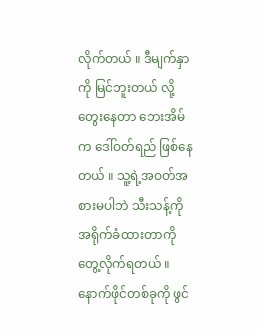လိုက်တယ် ။ ဒီမျက်နှာကို မြင်ဘူးတယ် လို့ တွေးနေတာ ဘေးအိမ်က ဒေါ်ဝတ်ရည် ဖြစ်နေတယ် ။ သူ့ရဲ့အဝတ်အစားမပါဘဲ သီးသန့်ကို အရိုက်ခံထားတာကို တွေ့လိုက်ရတယ် ။
နောက်ဖိုင်တစ်ခုကို ဖွင်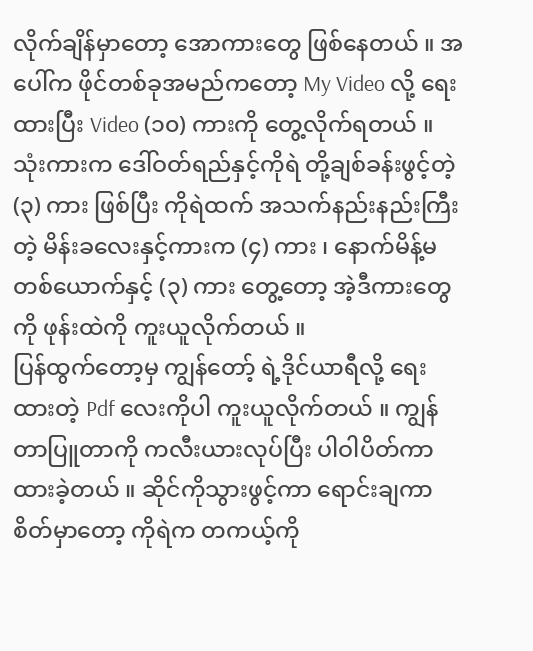လိုက်ချိန်မှာတော့ အောကားတွေ ဖြစ်နေတယ် ။ အပေါ်က ဖိုင်တစ်ခုအမည်ကတော့ My Video လို့ ရေးထားပြီး Video (၁၀) ကားကို တွေ့လိုက်ရတယ် ။ သုံးကားက ဒေါ်ဝတ်ရည်နှင့်ကိုရဲ တို့ချစ်ခန်းဖွင့်တဲ့ (၃) ကား ဖြစ်ပြီး ကိုရဲထက် အသက်နည်းနည်းကြီးတဲ့ မိန်းခလေးနှင့်ကားက (၄) ကား ၊ နောက်မိန့်မတစ်ယောက်နှင့် (၃) ကား တွေ့တော့ အဲ့ဒီကားတွေကို ဖုန်းထဲကို ကူးယူလိုက်တယ် ။
ပြန်ထွက်တော့မှ ကျွန်တော့် ရဲ့ဒိုင်ယာရီလို့ ရေးထားတဲ့ Pdf လေးကိုပါ ကူးယူလိုက်တယ် ။ ကျွန်တာပြူတာကို ကလီးယားလုပ်ပြီး ပါဝါပိတ်ကာထားခဲ့တယ် ။ ဆိုင်ကိုသွားဖွင့်ကာ ရောင်းချကာ စိတ်မှာတော့ ကိုရဲက တကယ့်ကို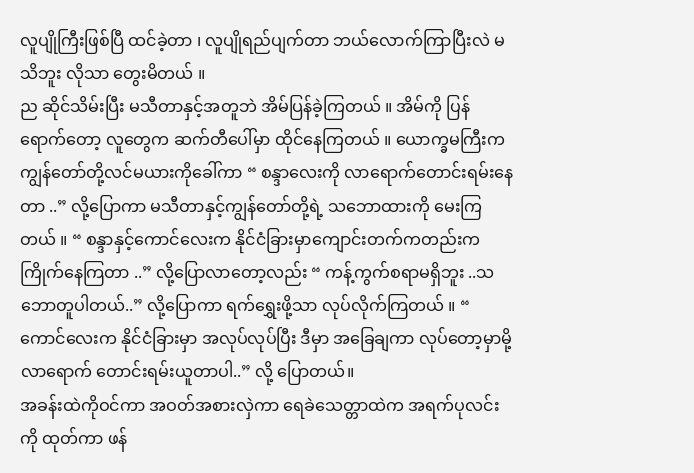လူပျိုကြီးဖြစ်ပြီ ထင်ခဲ့တာ ၊ လူပျိုရည်ပျက်တာ ဘယ်လောက်ကြာပြီးလဲ မသိဘူး လိုသာ တွေးမိတယ် ။
ည ဆိုင်သိမ်းပြီး မသီတာနှင့်အတူဘဲ အိမ်ပြန်ခဲ့ကြတယ် ။ အိမ်ကို ပြန်ရောက်တော့ လူတွေက ဆက်တီပေါ်မှာ ထိုင်နေကြတယ် ။ ယောက္ခမကြီးက ကျွန်တော်တို့လင်မယားကိုခေါ်ကာ “ စန္ဒာလေးကို လာရောက်တောင်းရမ်းနေတာ ..” လို့ပြောကာ မသီတာနှင့်ကျွန်တော်တို့ရဲ့ သဘောထားကို မေးကြတယ် ။ “ စန္ဒာနှင့်ကောင်လေးက နိုင်ငံခြားမှာကျောင်းတက်ကတည်းက ကြိုက်နေကြတာ ..” လို့ပြောလာတော့လည်း “ ကန့်ကွက်စရာမရှိဘူး ..သဘောတူပါတယ်..” လို့ပြောကာ ရက်ရွှေးဖို့သာ လုပ်လိုက်ကြတယ် ။ “ ကောင်လေးက နိုင်ငံခြားမှာ အလုပ်လုပ်ပြီး ဒီမှာ အခြေချကာ လုပ်တော့မှာမို့ လာရောက် တောင်းရမ်းယူတာပါ..” လို့ ပြောတယ်။
အခန်းထဲကိုဝင်ကာ အဝတ်အစားလှဲကာ ရေခဲသေတ္တာထဲက အရက်ပုလင်းကို ထုတ်ကာ ဖန်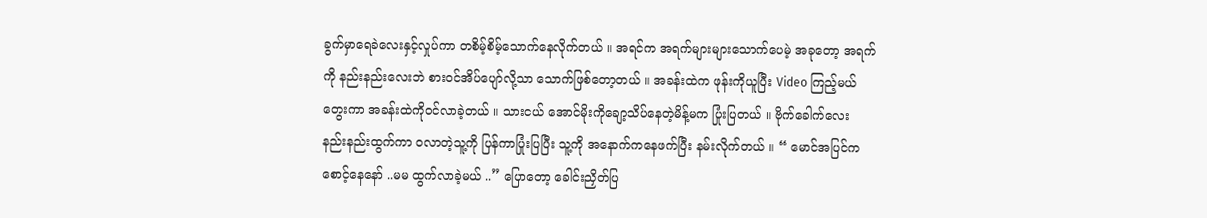ခွက်မှာရေခဲလေးနှင့်လှုပ်ကာ တစိမ့်စိမ့်သောက်နေလိုက်တယ် ။ အရင်က အရက်များများသောက်ပေမဲ့ အခုတော့ အရက်ကို နည်းနည်းလေးဘဲ စားဝင်အိပ်ပျော်လို့သာ သောက်ဖြစ်တော့တယ် ။ အခန်းထဲက ဖုန်းကိုယူပြီး Video ကြည့်မယ် တွေးကာ အခန်းထဲကိုဝင်လာခဲ့တယ် ။ သားငယ် အောင်မိုးကိုချော့သိပ်နေတဲ့မိန့်မက ပြုံးပြတယ် ။ ဗိုက်ခေါက်လေး နည်းနည်းထွက်ကာ ဝလာတဲ့သူ့ကို ပြန်ကာပြုံးပြပြီး သူ့ကို အနောက်ကနေဖက်ပြီး နမ်းလိုက်တယ် ။ “ မောင်အပြင်က စောင့်နေနော် ..မမ ထွက်လာခဲ့မယ် ..” ပြောတော့ ခေါင်းညှိတ်ပြ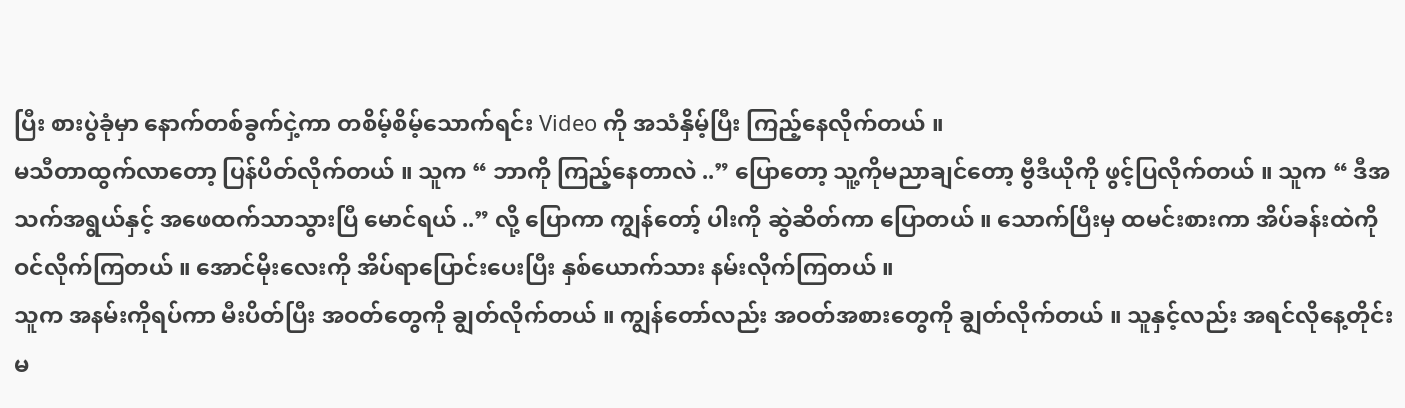ပြီး စားပွဲခုံမှာ နောက်တစ်ခွက်ငှဲ့ကာ တစိမ့်စိမ့်သောက်ရင်း Video ကို အသံနှိမ့်ပြီး ကြည့်နေလိုက်တယ် ။
မသီတာထွက်လာတော့ ပြန်ပိတ်လိုက်တယ် ။ သူက “ ဘာကို ကြည့်နေတာလဲ ..” ပြောတော့ သူ့ကိုမညာချင်တော့ ဗွီဒီယိုကို ဖွင့်ပြလိုက်တယ် ။ သူက “ ဒီအသက်အရွယ်နှင့် အဖေထက်သာသွားပြီ မောင်ရယ် ..” လို့ ပြောကာ ကျွန်တော့် ပါးကို ဆွဲဆိတ်ကာ ပြောတယ် ။ သောက်ပြီးမှ ထမင်းစားကာ အိပ်ခန်းထဲကို ဝင်လိုက်ကြတယ် ။ အောင်မိုးလေးကို အိပ်ရာပြောင်းပေးပြီး နှစ်ယောက်သား နမ်းလိုက်ကြတယ် ။
သူက အနမ်းကိုရပ်ကာ မီးပိတ်ပြီး အဝတ်တွေကို ချွတ်လိုက်တယ် ။ ကျွန်တော်လည်း အဝတ်အစားတွေကို ချွတ်လိုက်တယ် ။ သူနှင့်လည်း အရင်လိုနေ့တိုင်း မ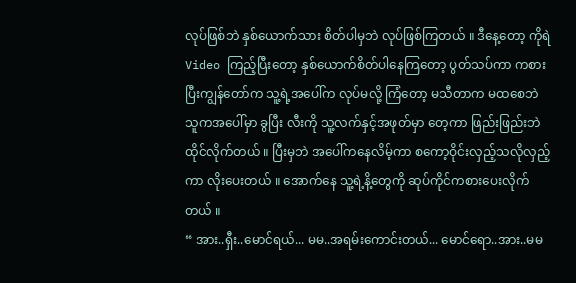လုပ်ဖြစ်ဘဲ နှစ်ယောက်သား စိတ်ပါမှဘဲ လုပ်ဖြစ်ကြတယ် ။ ဒီနေ့တော့ ကိုရဲ Video ကြည့်ပြီးတော့ နှစ်ယောက်စိတ်ပါနေကြတော့ ပွတ်သပ်ကာ ကစားပြီးကျွန်တော်က သူ့ရဲ့အပေါ်က လုပ်မလို့ ကြံတော့ မသီတာက မထစေဘဲ သူကအပေါ်မှာ ခွပြီး လီးကို သူ့လက်နှင့်အဖုတ်မှာ တေ့ကာ ဖြည်းဖြည်းဘဲ ထိုင်လိုက်တယ် ။ ပြီးမှဘဲ အပေါ်ကနေလိမ့်ကာ စကော့ဝိုင်းလှည့်သလိုလှည့်ကာ လိုးပေးတယ် ။ အောက်နေ သူ့ရဲ့နိ့တွေကို ဆုပ်ကိုင်ကစားပေးလိုက်တယ် ။
“ အား..ရှီး..မောင်ရယ်... မမ..အရမ်းကောင်းတယ်... မောင်ရော..အား..မမ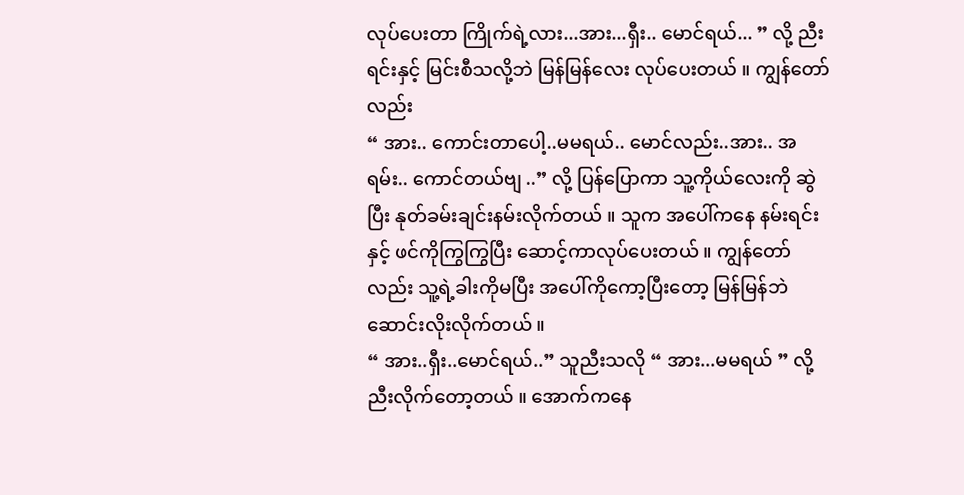လုပ်ပေးတာ ကြိုက်ရဲ့လား...အား...ရှီး.. မောင်ရယ်... ” လို့ ညီးရင်းနှင့် မြင်းစီသလို့ဘဲ မြန်မြန်လေး လုပ်ပေးတယ် ။ ကျွန်တော်လည်း
“ အား.. ကောင်းတာပေါ့..မမရယ်.. မောင်လည်း..အား.. အရမ်း.. ကောင်တယ်ဗျ ..” လို့ ပြန်ပြောကာ သူ့ကိုယ်လေးကို ဆွဲပြီး နုတ်ခမ်းချင်းနမ်းလိုက်တယ် ။ သူက အပေါ်ကနေ နမ်းရင်းနှင့် ဖင်ကိုကြွကြွပြီး ဆောင့်ကာလုပ်ပေးတယ် ။ ကျွန်တော်လည်း သူ့ရဲ့ခါးကိုမပြီး အပေါ်ကိုကော့ပြီးတော့ မြန်မြန်ဘဲ ဆောင်းလိုးလိုက်တယ် ။
“ အား..ရှီး..မောင်ရယ်..” သူညီးသလို “ အား...မမရယ် ” လို့ ညီးလိုက်တော့တယ် ။ အောက်ကနေ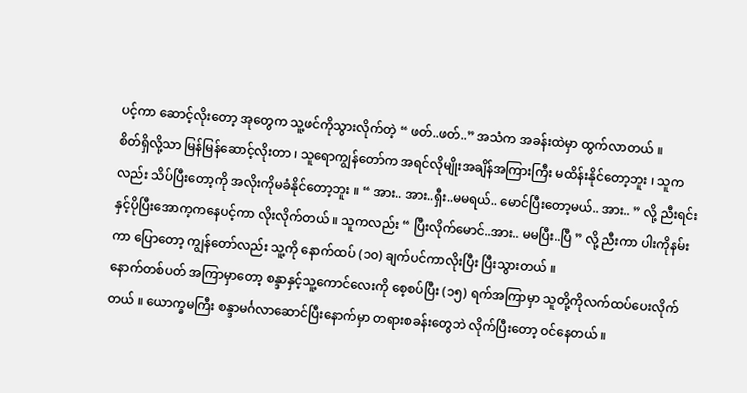ပင့်ကာ ဆောင့်လိုးတော့ အုတွေက သူ့ဖင်ကိုသွားလိုက်တဲ့ “ ဖတ်..ဖတ်..” အသံက အခန်းထဲမှာ ထွက်လာတယ် ။
စိတ်ရှိလို့သာ မြန်မြန်ဆောင့်လိုးတာ ၊ သူရောကျွန်တော်က အရင်လိုမျိုးအချိန်အကြားကြီး မထိန်းနိုင်တော့ဘူး ၊ သူကလည်း သိပ်ပြီးတော့ကို အလိုးကိုမခံနိုင်တော့ဘူး ။ “ အား.. အား..ရှီး..မမရယ်.. မောင်ပြီးတော့မယ်.. အား.. ” လို့ ညီးရင်းနှင့်ပိုပြီးအောက့ကနေပင့်ကာ လိုးလိုက်တယ် ။ သူကလည်း “ ပြီးလိုက်မောင်..အား.. မမပြီး..ပြီ ” လို့ ညီးကာ ပါးကိုနမ်းကာ ပြောတော့ ကျွန်တော်လည်း သူ့ကို နောက်ထပ် (၁၀) ချက်ပင်ကာလိုးပြီး ပြီးသွားတယ် ။
နောက်တစ်ပတ် အကြာမှာတော့ စန္ဒာနှင့်သူ့ကောင်လေးကို စေ့စပ်ပြီး (၁၅) ရက်အကြာမှာ သူတို့ကိုလက်ထပ်ပေးလိုက်တယ် ။ ယောက္ခမကြီး စန္ဒာမင်္ဂလာဆောင်ပြီးနောက်မှာ တရားစခန်းတွေဘဲ လိုက်ပြီးတော့ ဝင်နေတယ် ။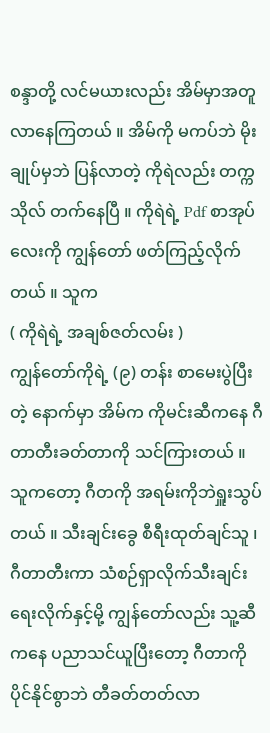စန္ဒာတို့ လင်မယားလည်း အိမ်မှာအတူလာနေကြတယ် ။ အိမ်ကို မကပ်ဘဲ မိုးချုပ်မှဘဲ ပြန်လာတဲ့ ကိုရဲလည်း တက္ကသိုလ် တက်နေပြီ ။ ကိုရဲရဲ့ Pdf စာအုပ်လေးကို ကျွန်တော် ဖတ်ကြည့်လိုက်တယ် ။ သူက
( ကိုရဲရဲ့ အချစ်ဇတ်လမ်း )
ကျွန်တော်ကိုရဲ့ (၉) တန်း စာမေးပွဲပြီးတဲ့ နောက်မှာ အိမ်က ကိုမင်းဆီကနေ ဂီတာတီးခတ်တာကို သင်ကြားတယ် ။ သူကတော့ ဂီတကို အရမ်းကိုဘဲရှူးသွပ်တယ် ။ သီးချင်းခွေ စီရီးထုတ်ချင်သူ ၊ ဂီတာတီးကာ သံစဉ်ရှာလိုက်သီးချင်းရေးလိုက်နှင့်မို့ ကျွန်တော်လည်း သူ့ဆီကနေ ပညာသင်ယူပြီးတော့ ဂီတာကိုပိုင်နိုင်စွာဘဲ တီခတ်တတ်လာ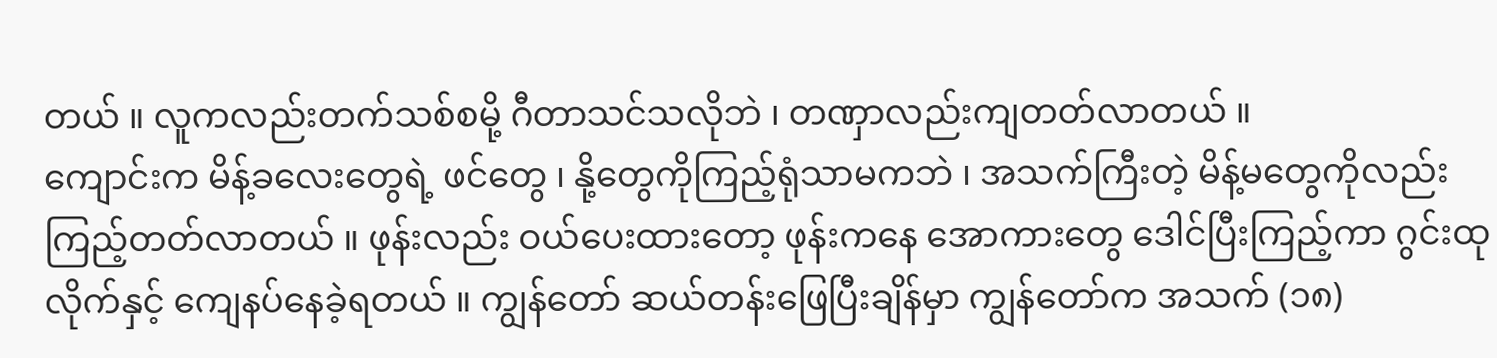တယ် ။ လူကလည်းတက်သစ်စမို့ ဂီတာသင်သလိုဘဲ ၊ တဏှာလည်းကျတတ်လာတယ် ။
ကျောင်းက မိန့်ခလေးတွေရဲ့ ဖင်တွေ ၊ နို့တွေကိုကြည့်ရုံသာမကဘဲ ၊ အသက်ကြီးတဲ့ မိန့်မတွေကိုလည်းကြည့်တတ်လာတယ် ။ ဖုန်းလည်း ဝယ်ပေးထားတော့ ဖုန်းကနေ အောကားတွေ ဒေါင်ပြီးကြည့်ကာ ဂွင်းထုလိုက်နှင့် ကျေနပ်နေခဲ့ရတယ် ။ ကျွန်တော် ဆယ်တန်းဖြေပြီးချိန်မှာ ကျွန်တော်က အသက် (၁၈)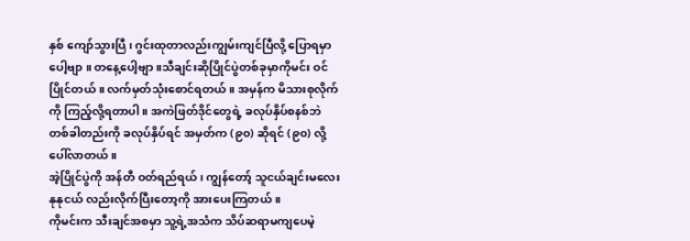နှစ် ကျော်သွားပြီ ၊ ဂွင်းထုတာလည်းကျွမ်းကျင်ပြီလို့ ပြောရမှာပေါ့ဗျာ ။ တနေ့ပေါ့ဗျာ ။သီချင်းဆိုပြိုင်ပွဲတစ်ခုမှာကိုမင်း ဝင်ပြိုင်တယ် ။ လက်မှတ်သုံးစောင်ရတယ် ။ အမှန်က မိသားစုလိုက်ကို ကြည့်လို့ရတာပါ ။ အကဲဖြတ်ဒိုင်တွေရဲ့ ခလုပ်နှိပ်စနစ်ဘဲ တစ်ခါတည်းကို ခလုပ်နှိပ်ရင် အမှတ်က (၉၀) ဆိုရင် (၉၀) လို့ ပေါ်လာတယ် ။
အဲ့ပြိုင်ပွဲကို အန်တီ ဝတ်ရည်ရယ် ၊ ကျွန်တော့် သူငယ်ချင်းမလေး နုနုငယ် လည်းလိုက်ပြီးတော့ကို အားပေးကြတယ် ။
ကိုမင်းက သီးချင်အစမှာ သူ့ရဲ့အသံက သိပ်ဆရာမကျပေမဲ့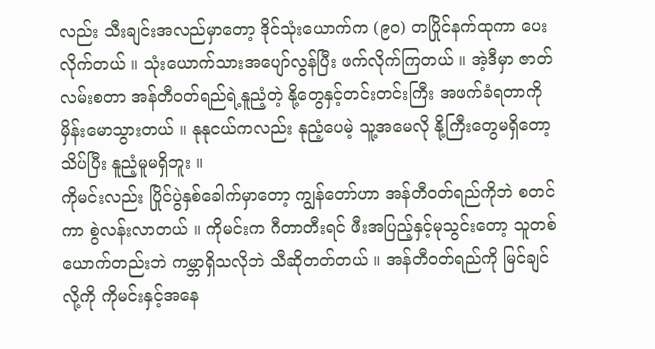လည်း သီးချင်းအလည်မှာတော့ ဒိုင်သုံးယောက်က (၉၀) တပြိုင်နက်ထုကာ ပေးလိုက်တယ် ။ သုံးယောက်သားအပျော်လွန်ပြီး ဖက်လိုက်ကြတယ် ။ အဲ့ဒီမှာ ဇာတ်လမ်းစတာ အန်တီဝတ်ရည်ရဲ့နူညံ့တဲ့ နို့တွေနှင့်တင်းတင်းကြီး အဖက်ခံရတာကို မှိန်းမောသွားတယ် ။ နုနုငယ်ကလည်း နုညံ့ပေမဲ့ သူ့အမေလို နို့ကြီးတွေမရှိတော့ သိပ်ပြီး နူညံ့မူမရှိဘူး ။
ကိုမင်းလည်း ပြိုင်ပွဲနှစ်ခေါက်မှာတော့ ကျွန်တော်ဟာ အန်တီဝတ်ရည်ကိုဘဲ စတင်ကာ စွဲလန်းလာတယ် ။ ကိုမင်းက ဂီတာတီးရင် ဖီးအပြည့်နှင့်မုသွင်းတော့ သူတစ်ယောက်တည်းဘဲ ကမ္ဘာရှိသလိုဘဲ သီဆိုတတ်တယ် ။ အန်တီဝတ်ရည်ကို မြင်ချင်လို့ကို ကိုမင်းနှင့်အနေ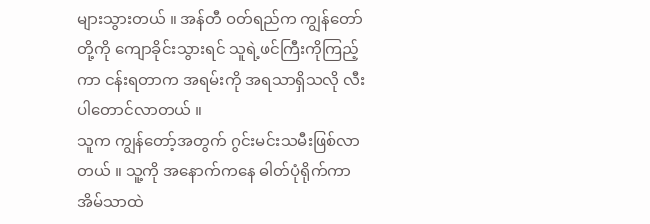များသွားတယ် ။ အန်တီ ဝတ်ရည်က ကျွန်တော်တို့ကို ကျောခိုင်းသွားရင် သူရဲ့ဖင်ကြီးကိုကြည့်ကာ ငန်းရတာက အရမ်းကို အရသာရှိသလို လီးပါတောင်လာတယ် ။
သူက ကျွန်တော့်အတွက် ဂွင်းမင်းသမီးဖြစ်လာတယ် ။ သူ့ကို အနောက်ကနေ ဓါတ်ပုံရိုက်ကာ အိမ်သာထဲ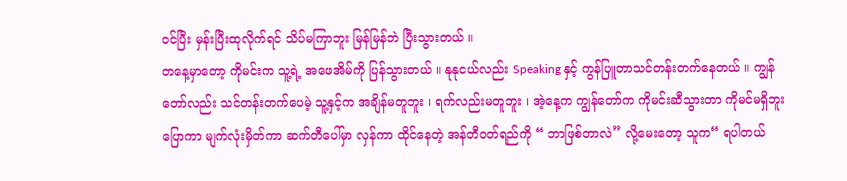ဝင်ပြီး မှန်းပြီးထုလိုက်ရင် သိပ်မကြာဘူး မြန်မြန်ဘဲ ပြီးသွားတယ် ။
တနေ့မှာတော့ ကိုမင်းက သူ့ရဲ့ အဖေအိမ်ကို ပြန်သွားတယ် ။ နုနုငယ်လည်း Speaking နှင့် ကွန်ပြူတာသင်တန်းတက်နေတယ် ။ ကျွန်တော်လည်း သင်တန်းတက်ပေမဲ့ သူ့နှင့်က အချိန်မတူဘူး ၊ ရက်လည်းမတူဘူး ၊ အဲ့နေ့က ကျွန်တော်က ကိုမင်းဆီသွားတာ ကိုမင်မရှိဘူး ပြောကာ မျက်လုံးမှိတ်ကာ ဆက်တီပေါ်မှာ လှန်ကာ ထိုင်နေတဲ့ အန်တီဝတ်ရည်ကို “ ဘာဖြစ်တာလဲ” လို့မေးတော့ သူက“ ရပါတယ်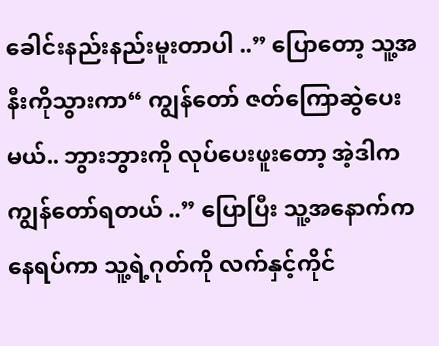ခေါင်းနည်းနည်းမူးတာပါ ..” ပြောတော့ သူ့အနီးကိုသွားကာ“ ကျွန်တော် ဇတ်ကြောဆွဲပေးမယ်.. ဘွားဘွားကို လုပ်ပေးဖူးတော့ အဲ့ဒါက ကျွန်တော်ရတယ် ..” ပြောပြီး သူ့အနောက်ကနေရပ်ကာ သူ့ရဲ့ဂုတ်ကို လက်နှင့်ကိုင်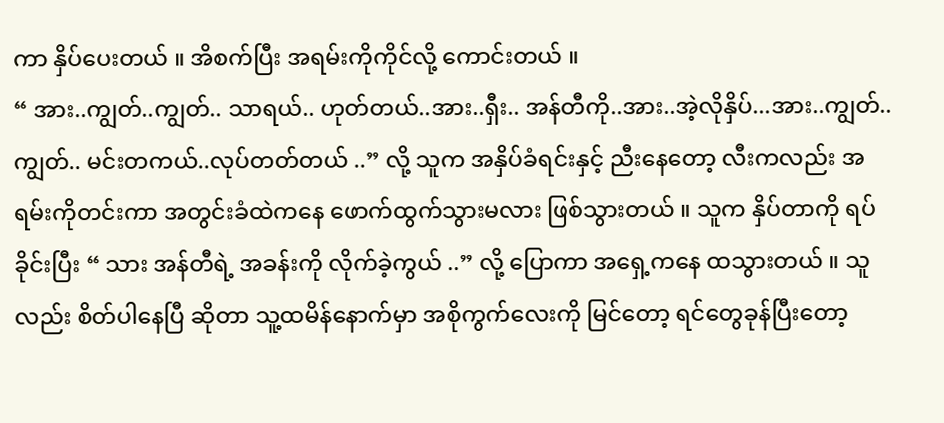ကာ နှိပ်ပေးတယ် ။ အိစက်ပြီး အရမ်းကိုကိုင်လို့ ကောင်းတယ် ။
“ အား..ကျွတ်..ကျွတ်.. သာရယ်.. ဟုတ်တယ်..အား..ရှီး.. အန်တီကို..အား..အဲ့လိုနှိပ်...အား..ကျွတ်.. ကျွတ်.. မင်းတကယ်..လုပ်တတ်တယ် ..” လို့ သူက အနှိပ်ခံရင်းနှင့် ညီးနေတော့ လီးကလည်း အရမ်းကိုတင်းကာ အတွင်းခံထဲကနေ ဖောက်ထွက်သွားမလား ဖြစ်သွားတယ် ။ သူက နှိပ်တာကို ရပ်ခိုင်းပြီး “ သား အန်တီရဲ့ အခန်းကို လိုက်ခဲ့ကွယ် ..” လို့ ပြောကာ အရှေ့ကနေ ထသွားတယ် ။ သူလည်း စိတ်ပါနေပြီ ဆိုတာ သူ့ထမိန်နောက်မှာ အစိုကွက်လေးကို မြင်တော့ ရင်တွေခုန်ပြီးတော့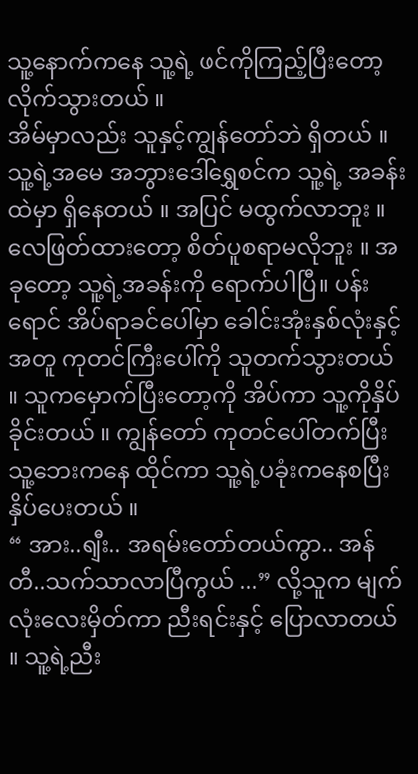သူ့နောက်ကနေ သူ့ရဲ့ ဖင်ကိုကြည့်ပြီးတော့ လိုက်သွားတယ် ။
အိမ်မှာလည်း သူနှင့်ကျွန်တော်ဘဲ ရှိတယ် ။ သူ့ရဲ့အမေ အဘွားဒေါ်ရွှေစင်က သူ့ရဲ့ အခန်းထဲမှာ ရှိနေတယ် ။ အပြင် မထွက်လာဘူး ။ လေဖြတ်ထားတော့ စိတ်ပူစရာမလိုဘူး ။ အခုတော့ သူ့ရဲ့အခန်းကို ရောက်ပါပြီ။ ပန်းရောင် အိပ်ရာခင်ပေါ်မှာ ခေါင်းအုံးနှစ်လုံးနှင့်အတူ ကုတင်ကြီးပေါ်ကို သူတက်သွားတယ် ။ သူကမှောက်ပြီးတော့ကို အိပ်ကာ သူ့ကိုနှိပ်ခိုင်းတယ် ။ ကျွန်တော် ကုတင်ပေါ်တက်ပြီး သူ့ဘေးကနေ ထိုင်ကာ သူ့ရဲ့ပခုံးကနေစပြီး နှိပ်ပေးတယ် ။
“ အား..ရျီး.. အရမ်းတော်တယ်ကွာ.. အန်တီ..သက်သာလာပြီကွယ် ...” လို့သူက မျက်လုံးလေးမှိတ်ကာ ညီးရင်းနှင့် ပြောလာတယ် ။ သူ့ရဲ့ညီး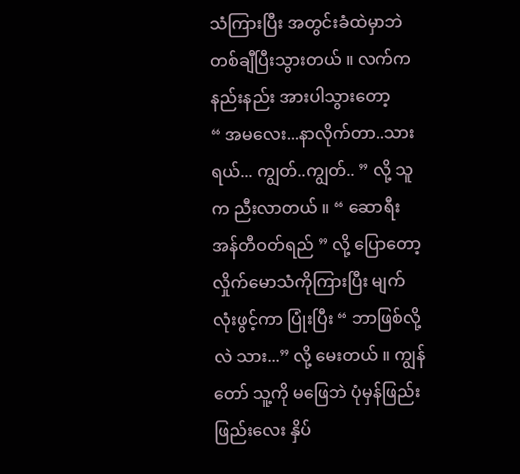သံကြားပြီး အတွင်းခံထဲမှာဘဲ တစ်ချီပြီးသွားတယ် ။ လက်ကနည်းနည်း အားပါသွားတော့
“ အမလေး...နာလိုက်တာ..သားရယ်... ကျွတ်..ကျွတ်.. ” လို့ သူက ညီးလာတယ် ။ “ ဆောရီး အန်တီဝတ်ရည် ” လို့ ပြောတော့ လှိုက်မောသံကိုကြားပြီး မျက်လုံးဖွင့်ကာ ပြုံးပြီး “ ဘာဖြစ်လို့လဲ သား...” လို့ မေးတယ် ။ ကျွန်တော် သူ့ကို မဖြေဘဲ ပုံမှန်ဖြည်းဖြည်းလေး နှိပ်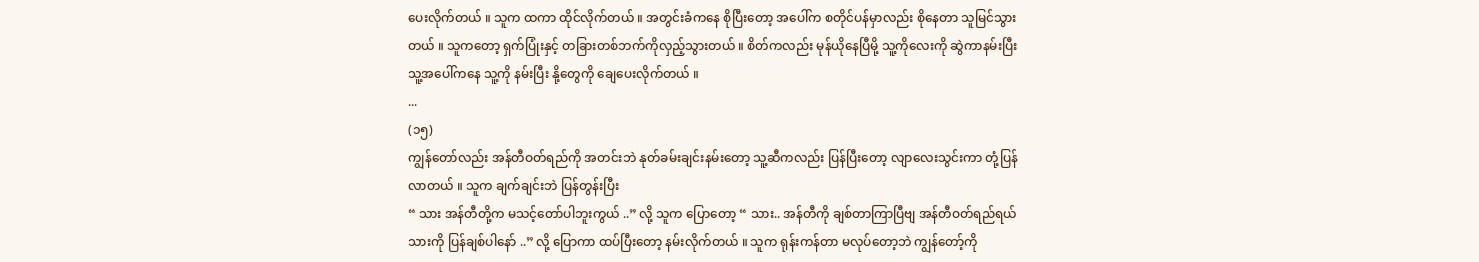ပေးလိုက်တယ် ။ သူက ထကာ ထိုင်လိုက်တယ် ။ အတွင်းခံကနေ စိုပြီးတော့ အပေါ်က စတိုင်ပန်မှာလည်း စိုနေတာ သူမြင်သွားတယ် ။ သူကတော့ ရှက်ပြုံးနှင့် တခြားတစ်ဘက်ကိုလှည့်သွားတယ် ။ စိတ်ကလည်း မုန်ယိုနေပြီမို့ သူ့ကိုလေးကို ဆွဲကာနမ်းပြီး သူ့အပေါ်ကနေ သူ့ကို နမ်းပြီး နို့တွေကို ချေပေးလိုက်တယ် ။
...
(၁၅)
ကျွန်တော်လည်း အန်တီဝတ်ရည်ကို အတင်းဘဲ နုတ်ခမ်းချင်းနမ်းတော့ သူ့ဆီကလည်း ပြန်ပြီးတော့ လျာလေးသွင်းကာ တုံ့ပြန်လာတယ် ။ သူက ချက်ချင်းဘဲ ပြန်တွန်းပြီး
“ သား အန်တီတို့က မသင့်တော်ပါဘူးကွယ် ..” လို့ သူက ပြောတော့ “ သား.. အန်တီကို ချစ်တာကြာပြီဗျ အန်တီဝတ်ရည်ရယ် သားကို ပြန်ချစ်ပါနော် ..” လို့ ပြောကာ ထပ်ပြီးတော့ နမ်းလိုက်တယ် ။ သူက ရုန်းကန်တာ မလုပ်တော့ဘဲ ကျွန်တော့်ကို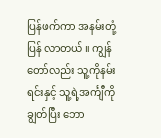ပြန်ဖက်ကာ အနမ်းတုံ့ပြန် လာတယ် ။ ကျွန်တော်လည်း သူ့ကိုနမ်းရင်းနှင့် သူ့ရဲ့အင်္ကျီကိုချွတ်ပြီး ဘော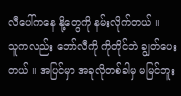လီပေါ်ကနေ နို့တွေကို နမ်းလိုက်တယ် ။
သူကလည်း ဘော်လီကို ကိုတိုင်ဘဲ ချွတ်ပေးတယ် ။ အပြင်မှာ အခုလိုတစ်ခါမှ မမြင်ဘူး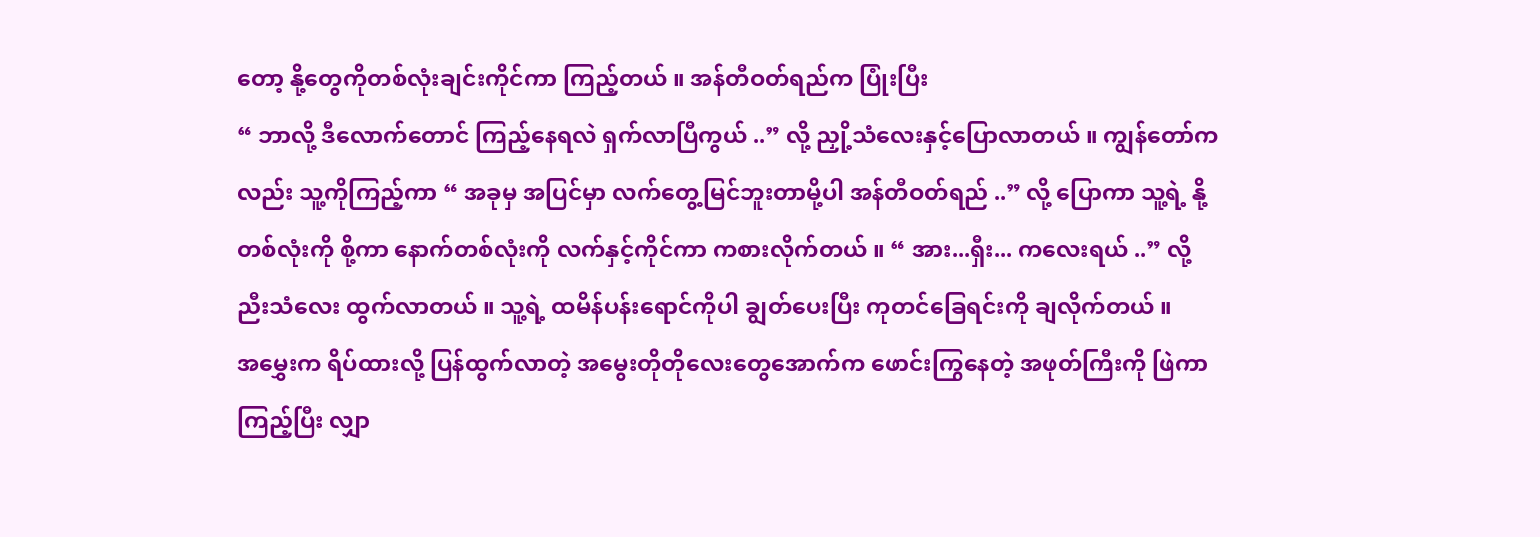တော့ နို့တွေကိုတစ်လုံးချင်းကိုင်ကာ ကြည့်တယ် ။ အန်တီဝတ်ရည်က ပြုံးပြီး
“ ဘာလို့ ဒီလောက်တောင် ကြည့်နေရလဲ ရှက်လာပြီကွယ် ..” လို့ ညှို့သံလေးနှင့်ပြောလာတယ် ။ ကျွန်တော်ကလည်း သူ့ကိုကြည့်ကာ “ အခုမှ အပြင်မှာ လက်တွေ့မြင်ဘူးတာမို့ပါ အန်တီဝတ်ရည် ..” လို့ ပြောကာ သူ့ရဲ့ နို့တစ်လုံးကို စို့ကာ နောက်တစ်လုံးကို လက်နှင့်ကိုင်ကာ ကစားလိုက်တယ် ။ “ အား...ရှီး... ကလေးရယ် ..” လို့ ညီးသံလေး ထွက်လာတယ် ။ သူ့ရဲ့ ထမိန်ပန်းရောင်ကိုပါ ချွတ်ပေးပြီး ကုတင်ခြေရင်းကို ချလိုက်တယ် ။
အမွှေးက ရိပ်ထားလို့ ပြန်ထွက်လာတဲ့ အမွေးတိုတိုလေးတွေအောက်က ဖောင်းကြွနေတဲ့ အဖုတ်ကြီးကို ဖြဲကာကြည့်ပြီး လျှာ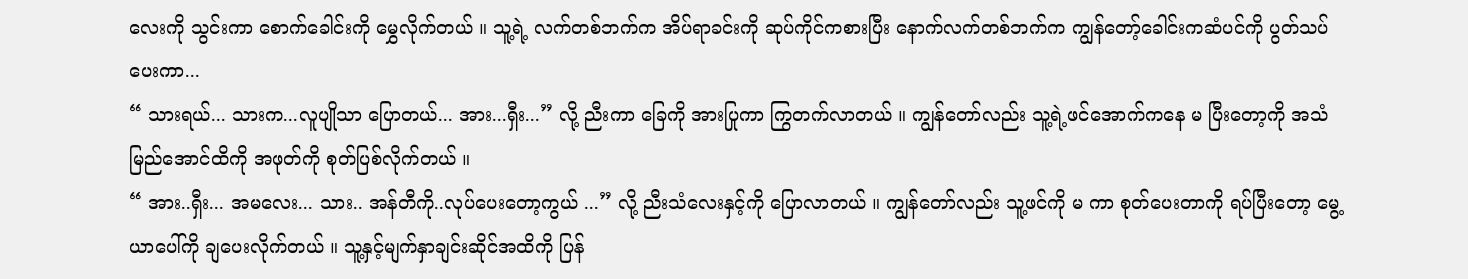လေးကို သွင်းကာ စောက်ခေါင်းကို မွှေလိုက်တယ် ။ သူ့ရဲ့ လက်တစ်ဘက်က အိပ်ရာခင်းကို ဆုပ်ကိုင်ကစားပြီး နောက်လက်တစ်ဘက်က ကျွန်တော့်ခေါင်းကဆံပင်ကို ပွတ်သပ်ပေးကာ...
“ သားရယ်... သားက...လူပျိုသာ ပြောတယ်... အား...ရှီး...” လို့ ညီးကာ ခြေကို အားပြုကာ ကြွတက်လာတယ် ။ ကျွန်တော်လည်း သူ့ရဲ့ဖင်အောက်ကနေ မ ပြီးတော့ကို အသံမြည်အောင်ထိကို အဖုတ်ကို စုတ်ပြစ်လိုက်တယ် ။
“ အား..ရှီး... အမလေး... သား.. အန်တီကို..လုပ်ပေးတော့ကွယ် ...” လို့ ညီးသံလေးနှင့်ကို ပြောလာတယ် ။ ကျွန်တော်လည်း သူ့ဖင်ကို မ ကာ စုတ်ပေးတာကို ရပ်ပြီးတော့ မွေ့ယာပေါ်ကို ချပေးလိုက်တယ် ။ သူ့နှင့်မျက်နှာချင်းဆိုင်အထိကို ပြန်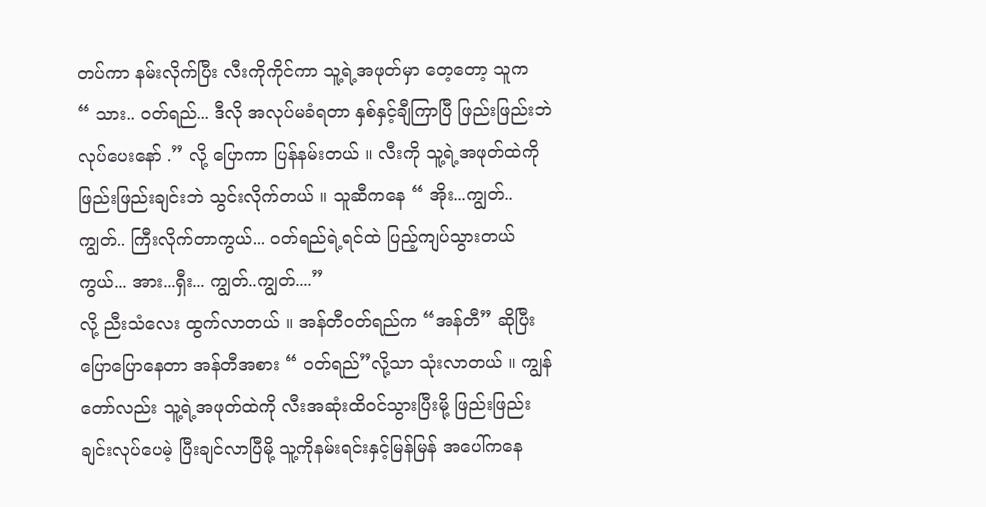တပ်ကာ နမ်းလိုက်ပြီး လီးကိုကိုင်ကာ သူ့ရဲ့အဖုတ်မှာ တေ့တော့ သူက
“ သား.. ဝတ်ရည်... ဒီလို အလုပ်မခံရတာ နှစ်နှင့်ချီကြာပြီ ဖြည်းဖြည်းဘဲ လုပ်ပေးနော် .” လို့ ပြောကာ ပြန်နမ်းတယ် ။ လီးကို သူ့ရဲ့အဖုတ်ထဲကို ဖြည်းဖြည်းချင်းဘဲ သွင်းလိုက်တယ် ။ သူဆီကနေ “ အိုး...ကျွတ်.. ကျွတ်.. ကြီးလိုက်တာကွယ်... ဝတ်ရည်ရဲ့ရင်ထဲ ပြည့်ကျပ်သွားတယ်ကွယ်... အား...ရှီး... ကျွတ်..ကျွတ်....”
လို့ ညီးသံလေး ထွက်လာတယ် ။ အန်တီဝတ်ရည်က “အန်တီ” ဆိုပြီး ပြောပြောနေတာ အန်တီအစား “ ဝတ်ရည်”လို့သာ သုံးလာတယ် ။ ကျွန်တော်လည်း သူ့ရဲ့အဖုတ်ထဲကို လီးအဆုံးထိဝင်သွားပြီးမို့ ဖြည်းဖြည်းချင်းလုပ်ပေမဲ့ ပြီးချင်လာပြီမို့ သူ့ကိုနမ်းရင်းနှင့်မြန်မြန် အပေါ်ကနေ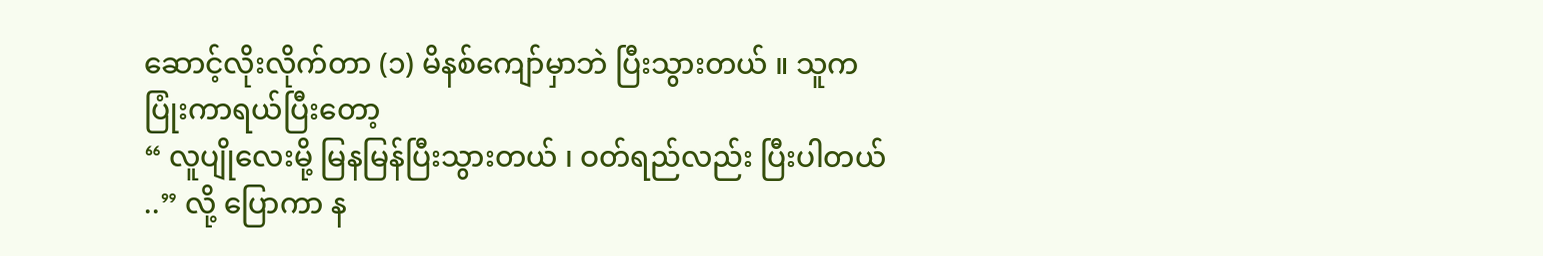ဆောင့်လိုးလိုက်တာ (၁) မိနစ်ကျော်မှာဘဲ ပြီးသွားတယ် ။ သူက ပြုံးကာရယ်ပြီးတော့
“ လူပျိုလေးမို့ မြနမြန်ပြီးသွားတယ် ၊ ဝတ်ရည်လည်း ပြီးပါတယ် ..” လို့ ပြောကာ န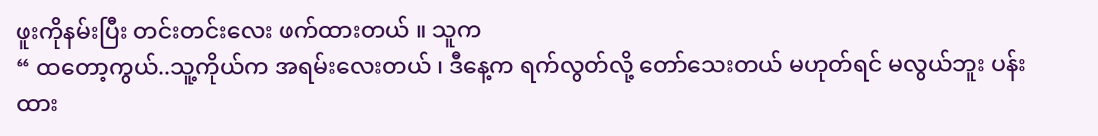ဖူးကိုနမ်းပြီး တင်းတင်းလေး ဖက်ထားတယ် ။ သူက
“ ထတော့ကွယ်..သူ့ကိုယ်က အရမ်းလေးတယ် ၊ ဒီနေ့က ရက်လွတ်လို့ တော်သေးတယ် မဟုတ်ရင် မလွယ်ဘူး ပန်းထား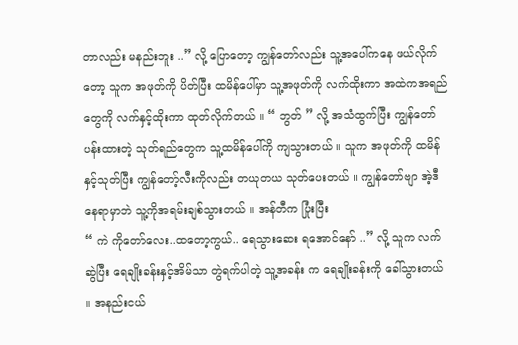တာလည်း မနည်းဘူး ..” လို့ ပြောတော့ ကျွန်တော်လည်း သူ့အပေါ်ကနေ ဖယ်လိုက်တော့ သူက အဖုတ်ကို ပိတ်ပြီး ထမိန်ပေါ်မှာ သူ့အဖုတ်ကို လက်ထိုးကာ အထဲကအရည်တွေကို လက်နှင့်ထိုးကာ ထုတ်လိုက်တယ် ။ “ ဘွတ် ” လို့ အသံထွက်ပြီး ကျွန်တော်ပန်းထားတဲ့ သုတ်ရည်တွေက သူ့ထမိန်ပေါ်ကို ကျသွားတယ် ။ သူက အဖုတ်ကို ထမိန်နှင့်သုတ်ပြီး ကျွန်တော့်လီးကိုလည်း တယုတယ သုတ်ပေးတယ် ။ ကျွန်တော်ဗျာ အဲ့ဒီနေရာမှာဘဲ သူ့ကိုအရမ်းချစ်သွားတယ် ။ အန်တီက ပြုံးပြီး
“ ကဲ ကိုတော်လေး..ထတော့ကွယ်.. ရေသွားဆေး ရအောင်နော် ..” လို့ သူက လက်ဆွဲပြီး ရေချိုးခန်းနှင့်အိမ်သာ တွဲရက်ပါတဲ့ သူ့အခန်း က ရေချိုးခန်းကို ခေါ်သွားတယ် ။ အနည်းငယ်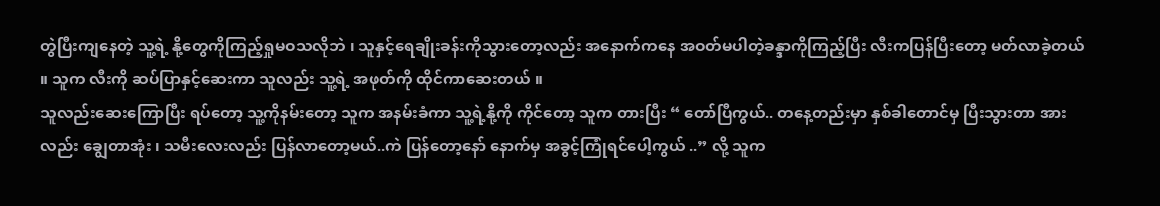တွဲပြီးကျနေတဲ့ သူ့ရဲ့ နို့တွေကိုကြည့်ရှုမဝသလိုဘဲ ၊ သူနှင့်ရေချိုးခန်းကိုသွားတော့လည်း အနောက်ကနေ အဝတ်မပါတဲ့ခန္ဒာကိုကြည့်ပြီး လီးကပြန်ပြီးတော့ မတ်လာခဲ့တယ် ။ သူက လီးကို ဆပ်ပြာနှင့်ဆေးကာ သူလည်း သူ့ရဲ့ အဖုတ်ကို ထိုင်ကာဆေးတယ် ။
သူလည်းဆေးကြောပြီး ရပ်တော့ သူ့ကိုနမ်းတော့ သူက အနမ်းခံကာ သူ့ရဲ့နို့ကို ကိုင်တော့ သူက တားပြီး “ တော်ပြီကွယ်.. တနေ့တည်းမှာ နှစ်ခါတောင်မှ ပြီးသွားတာ အားလည်း ချွေတာအုံး ၊ သမီးလေးလည်း ပြန်လာတော့မယ်..ကဲ ပြန်တော့နော် နောက်မှ အခွင့်ကြုံရင်ပေါ့ကွယ် ..” လို့ သူက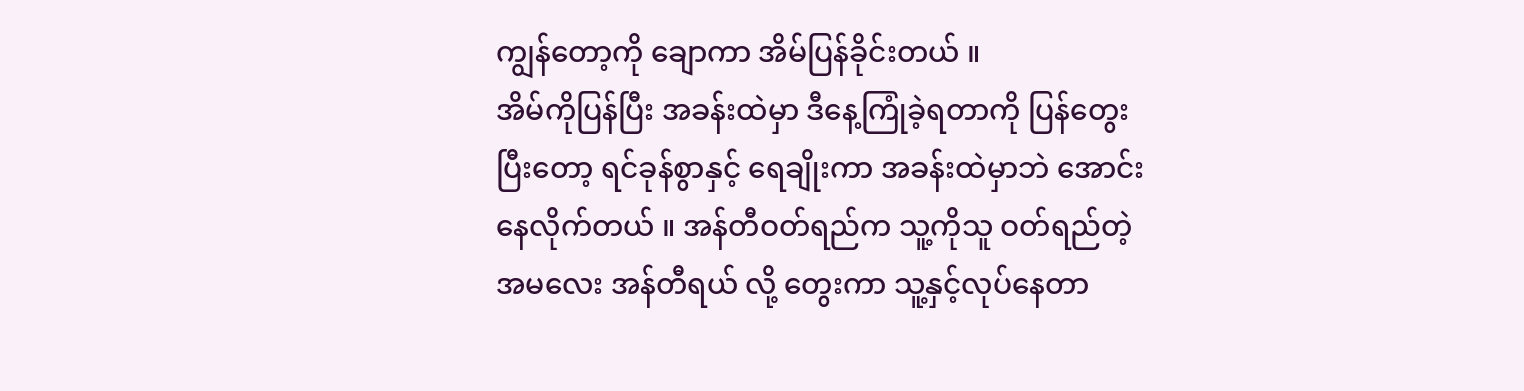ကျွန်တော့ကို ချောကာ အိမ်ပြန်ခိုင်းတယ် ။
အိမ်ကိုပြန်ပြီး အခန်းထဲမှာ ဒီနေ့ကြုံခဲ့ရတာကို ပြန်တွေးပြီးတော့ ရင်ခုန်စွာနှင့် ရေချိုးကာ အခန်းထဲမှာဘဲ အောင်းနေလိုက်တယ် ။ အန်တီဝတ်ရည်က သူ့ကိုသူ ဝတ်ရည်တဲ့ အမလေး အန်တီရယ် လို့ တွေးကာ သူ့နှင့်လုပ်နေတာ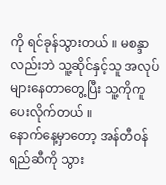ကို ရင်ခုန်သွားတယ် ။ မစန္ဒာလည်းဘဲ သူ့ဆိုင်နှင့်သူ အလုပ်များနေတာတွေ့ပြီး သူ့ကိုကူပေးလိုက်တယ် ။
နောက်နေ့မှာတော့ အန်တီဝန်ရည်ဆီကို သွား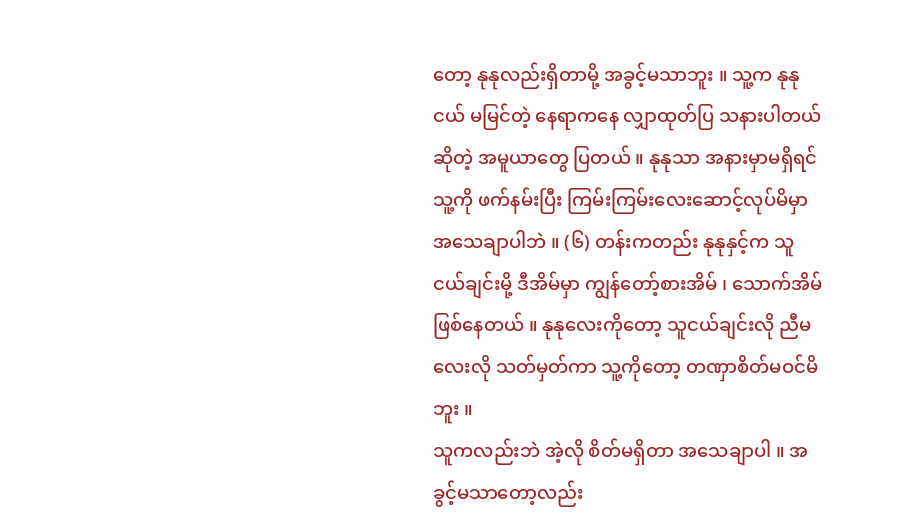တော့ နုနုလည်းရှိတာမို့ အခွင့်မသာဘူး ။ သူ့က နုနုငယ် မမြင်တဲ့ နေရာကနေ လျှာထုတ်ပြ သနားပါတယ် ဆိုတဲ့ အမူယာတွေ ပြတယ် ။ နုနုသာ အနားမှာမရှိရင် သူ့ကို ဖက်နမ်းပြီး ကြမ်းကြမ်းလေးဆောင့်လုပ်မိမှာ အသေချာပါဘဲ ။ (၆) တန်းကတည်း နုနုနှင့်က သူငယ်ချင်းမို့ ဒီအိမ်မှာ ကျွန်တော့်စားအိမ် ၊ သောက်အိမ်ဖြစ်နေတယ် ။ နုနုလေးကိုတော့ သူငယ်ချင်းလို ညီမလေးလို သတ်မှတ်ကာ သူ့ကိုတော့ တဏှာစိတ်မဝင်မိဘူး ။
သူကလည်းဘဲ အဲ့လို စိတ်မရှိတာ အသေချာပါ ။ အခွင့်မသာတော့လည်း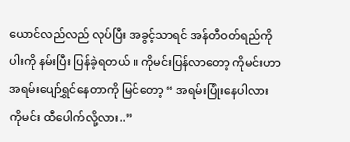ယောင်လည်လည် လုပ်ပြီး အခွင့်သာရင် အန်တီဝတ်ရည်ကို ပါးကို နမ်းပြီး ပြန်ခဲ့ရတယ် ။ ကိုမင်းပြန်လာတော့ ကိုမင်းဟာ အရမ်းပျော်ရွှင်နေတာကို မြင်တော့ “ အရမ်းပြုံးနေပါလား ကိုမင်း ထီပေါက်လို့လား..”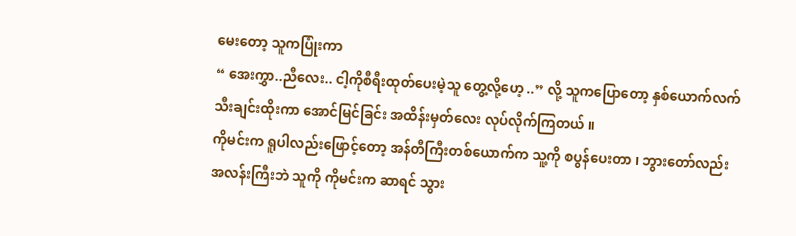မေးတော့ သူကပြုံးကာ
“ အေးကွှာ..ညီလေး.. ငါ့ကိုစီရီးထုတ်ပေးမဲ့သူ တွေ့လို့ဟေ့ ..” လို့ သူကပြောတော့ နှစ်ယောက်လက်သီးချင်းထိုးကာ အောင်မြင်ခြင်း အထိန်းမှတ်လေး လုပ်လိုက်ကြတယ် ။
ကိုမင်းက ရူပါလည်းဖြောင့်တော့ အန်တီကြီးတစ်ယောက်က သူ့ကို စပွန်ပေးတာ ၊ ဘွားတော်လည်း အလန်းကြီးဘဲ သူကို ကိုမင်းက ဆာရင် သွား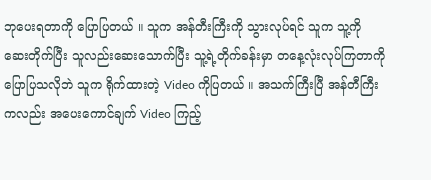ဘုပေးရတာကို ပြောပြတယ် ။ သူက အန်တီးကြီးကို သွားလုပ်ရင် သူက သူ့ကို ဆေးတိုက်ပြီး သူလည်းဆေးသောက်ပြီး သူ့ရဲ့တိုက်ခန်းမှာ တနေ့လုံးလုပ်ကြတာကို ပြောပြသလိုဘဲ သူက ရိုက်ထားတဲ့ Video ကိုပြတယ် ။ အသက်ကြီးပြီ အန်တီကြီးကလည်း အပေးကောင်ချက် Video ကြည့်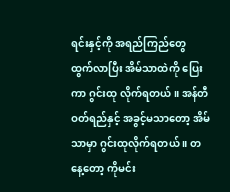ရင်းနှင့်ကို အရည်ကြည်တွေ ထွက်လာပြီး အိမ်သာထဲကို ပြေးကာ ဂွင်းထု လိုက်ရတယ် ။ အန်တီဝတ်ရည်နှင့် အခွင့်မသာတော့ အိမ်သာမှာ ဂွင်းထုလိုက်ရတယ် ။ တနေ့တော့ ကိုမင်း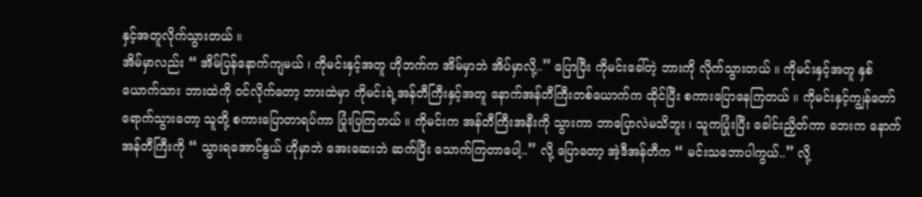နှင့်အတူလိုက်သွားတယ် ။
အိမ်မှာလည်း “ အိမ်ပြန်နောက်ကျမယ် ၊ ကိုမင်းနှင့်အတူ ဟိုဘက်က အိမ်မှာဘဲ အိပ်မှာလို့..” ပြောပြီး ကိုမင်းခေါ်တဲ့ ဘားကို လိုက်သွားတယ် ။ ကိုမင်းနှင့်အတူ နှစ်ယောက်သား ဘားထဲကို ဝင်လိုက်တော့ ဘားထဲမှာ ကိုမင်းရဲ့အန်တီကြီးနှင့်အတူ နောက်အန်တီကြီးတစ်ယောက်က ထိုင်ပြီး စကားပြောနေကြတယ် ။ ကိုမင်းနှင့်ကျွန်တော် ရောက်သွားတော့ သူတို့ စကားပြောတာရပ်ကာ ပြုံးပြကြတယ် ။ ကိုမင်းက အန်တီကြီးအနီးကို သွားကာ ဘာပြောလဲမသိဘူး ၊ သူကပြုံးပြီး ခေါင်းညှိတ်ကာ ဘေးက နောက်အန်တီကြီးကို “ သွားရအောင်နွယ် ဟိုမှာဘဲ အေးဆေးဘဲ ဆက်ပြီး သောက်ကြတာပေါ့..” လို့ ပြောတော့ အဲ့ဒီအန်တီက “ မင်းသဘောပါကွယ်..” လို့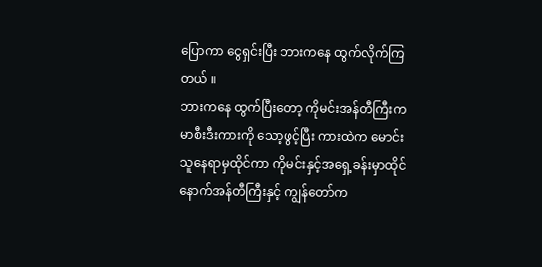ပြောကာ ငွေရှင်းပြီး ဘားကနေ ထွက်လိုက်ကြတယ် ။
ဘားကနေ ထွက်ပြီးတော့ ကိုမင်းအန်တီကြီးက မာစီးဒီးကားကို သော့ဖွင့်ပြီး ကားထဲက မောင်းသူနေရာမှထိုင်ကာ ကိုမင်းနှင့်အရှေ့ခန်းမှာထိုင် နောက်အန်တီကြီးနှင့် ကျွန်တော်က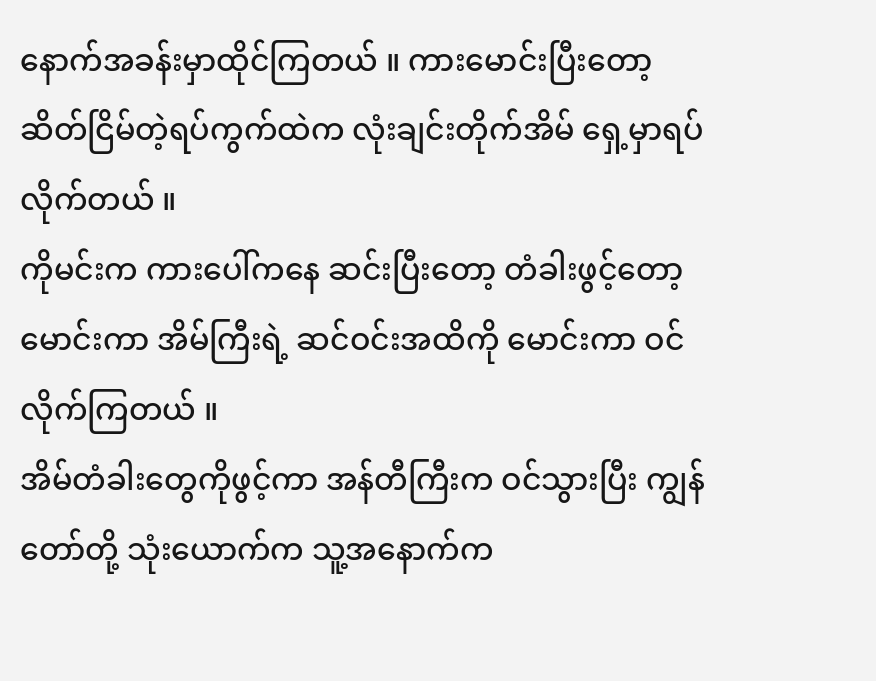နောက်အခန်းမှာထိုင်ကြတယ် ။ ကားမောင်းပြီးတော့ ဆိတ်ငြိမ်တဲ့ရပ်ကွက်ထဲက လုံးချင်းတိုက်အိမ် ရှေ့မှာရပ်လိုက်တယ် ။
ကိုမင်းက ကားပေါ်ကနေ ဆင်းပြီးတော့ တံခါးဖွင့်တော့ မောင်းကာ အိမ်ကြီးရဲ့ ဆင်ဝင်းအထိကို မောင်းကာ ဝင်လိုက်ကြတယ် ။
အိမ်တံခါးတွေကိုဖွင့်ကာ အန်တီကြီးက ဝင်သွားပြီး ကျွန်တော်တို့ သုံးယောက်က သူ့အနောက်က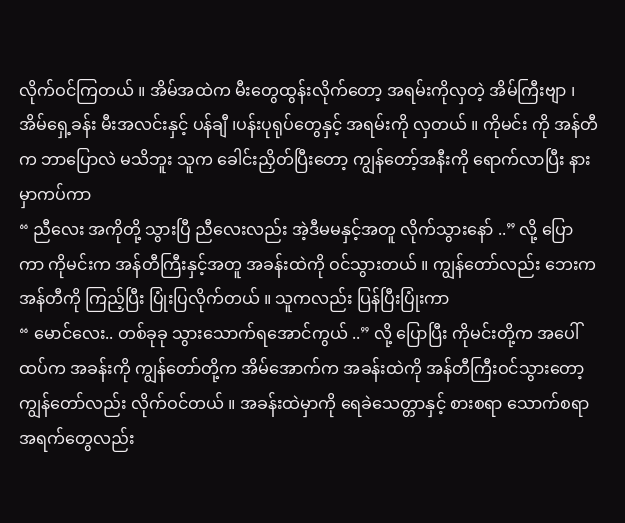လိုက်ဝင်ကြတယ် ။ အိမ်အထဲက မီးတွေထွန်းလိုက်တော့ အရမ်းကိုလှတဲ့ အိမ်ကြီးဗျာ ၊ အိမ်ရှေ့ခန်း မီးအလင်းနှင့် ပန်ချီ ၊ပန်းပုရုပ်တွေနှင့် အရမ်းကို လှတယ် ။ ကိုမင်း ကို အန်တီက ဘာပြောလဲ မသိဘူး သူက ခေါင်းညှိတ်ပြီးတော့ ကျွန်တော့်အနီးကို ရောက်လာပြီး နားမှာကပ်ကာ
“ ညီလေး အကိုတို့ သွားပြီ ညီလေးလည်း အဲ့ဒီမမနှင့်အတူ လိုက်သွားနော် ..” လို့ ပြောကာ ကိုမင်းက အန်တီကြီးနှင့်အတူ အခန်းထဲကို ဝင်သွားတယ် ။ ကျွန်တော်လည်း ဘေးကအန်တီကို ကြည့်ပြီး ပြုံးပြလိုက်တယ် ။ သူကလည်း ပြန်ပြီးပြုံးကာ
“ မောင်လေး.. တစ်ခုခု သွားသောက်ရအောင်ကွယ် ..” လို့ ပြောပြီး ကိုမင်းတို့က အပေါ်ထပ်က အခန်းကို ကျွန်တော်တို့က အိမ်အောက်က အခန်းထဲကို အန်တီကြီးဝင်သွားတော့ ကျွန်တော်လည်း လိုက်ဝင်တယ် ။ အခန်းထဲမှာကို ရေခဲသေတ္တာနှင့် စားစရာ သောက်စရာ အရက်တွေလည်း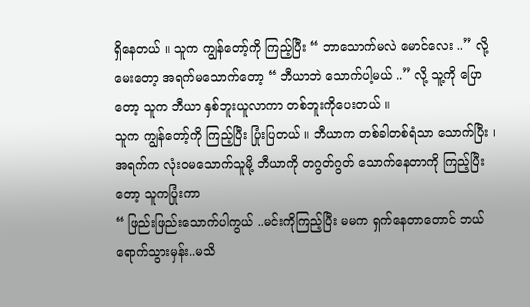ရှိနေတယ် ။ သူက ကျွန်တော့်ကို ကြည့်ပြီး “ ဘာသောက်မလဲ မောင်လေး ..” လို့ မေးတော့ အရက်မသောက်တော့ “ ဘီယာဘဲ သောက်ပါ့မယ် ..” လို့ သူ့ကို ပြောတော့ သူက ဘီယာ နှစ်ဘူးယူလာကာ တစ်ဘူးကိုပေးတယ် ။
သူက ကျွန်တော့်ကို ကြည့်ပြီး ပြုံးပြတယ် ။ ဘီယာက တစ်ခါတစ်ရံသာ သောက်ပြီး ၊ အရက်က လုံးဝမသောက်သူမို့ ဘီယာကို တဂွတ်ဂွတ် သောက်နေတာကို ကြည့်ပြီးတော့ သူကပြုံးကာ
“ ဖြည်းဖြည်းသောက်ပါကွယ် ..မင်းကိုကြည့်ပြီး မမက ရှက်နေတာတောင် ဘယ်ရောက်သွားမှန်း..မသိ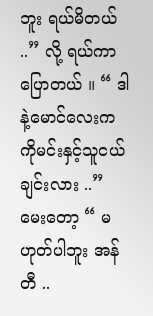ဘူး ရယ်မိတယ် ..” လို့ ရယ်ကာပြောတယ် ။ “ ဒါနဲ့မောင်လေးက ကိုမင်းနှင့်သူငယ်ချင်းလား ..” မေးတော့ “ မဟုတ်ပါဘူး အန်တီ ..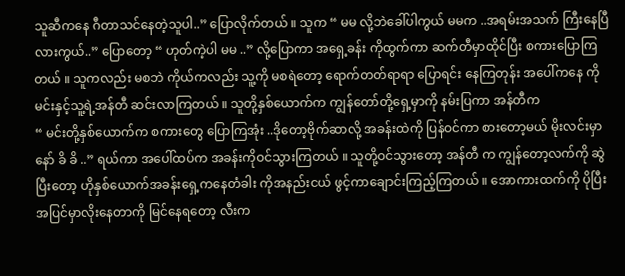သူဆီကနေ ဂီတာသင်နေတဲ့သူပါ..” ပြောလိုက်တယ် ။ သူက “ မမ လို့ဘဲခေါ်ပါကွယ် မမက ..အရမ်းအသက် ကြီးနေပြီလားကွယ်..” ပြောတော့ “ ဟုတ်ကဲ့ပါ မမ ..” လို့ပြောကာ အရှေ့ခန်း ကိုထွက်ကာ ဆက်တီမှာထိုင်ပြီး စကားပြောကြတယ် ။ သူကလည်း မစဘဲ ကိုယ်ကလည်း သူ့ကို မစရဲတော့ ရောက်တတ်ရာရာ ပြောရင်း နေကြတုန်း အပေါ်ကနေ ကိုမင်းနှင့်သူ့ရဲ့အန်တီ ဆင်းလာကြတယ် ။ သူတို့နှစ်ယောက်က ကျွန်တော်တို့ရှေ့မှာကို နမ်းပြကာ အန်တီက
“ မင်းတို့နှစ်ယောက်က စကားတွေ ပြောကြအုံး ..ဒိုတော့ဗိုက်ဆာလို့ အခန်းထဲကို ပြန်ဝင်ကာ စားတော့မယ် မိုးလင်းမှာနော် ခိ ခိ ..” ရယ်ကာ အပေါ်ထပ်က အခန်းကိုဝင်သွားကြတယ် ။ သူတို့ဝင်သွားတော့ အန်တီ က ကျွန်တော့လက်ကို ဆွဲပြီးတော့ ဟိုနှစ်ယောက်အခန်းရှေ့ကနေတံခါး ကိုအနည်းငယ် ဖွင့်ကာချောင်းကြည့်ကြတယ် ။ အောကားထက်ကို ပိုပြီး အပြင်မှာလိုးနေတာကို မြင်နေရတော့ လီးက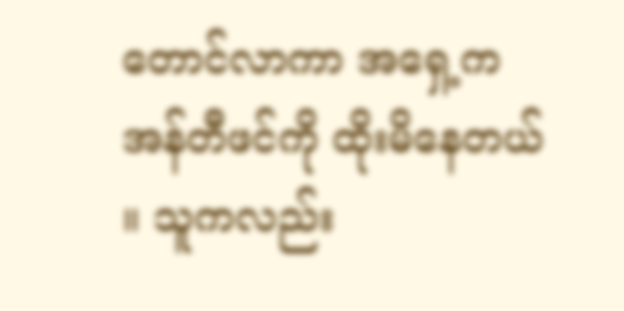တောင်လာကာ အရှေ့က အန်တီဖင်ကို ထိုးမိနေတယ် ။ သူကလည်း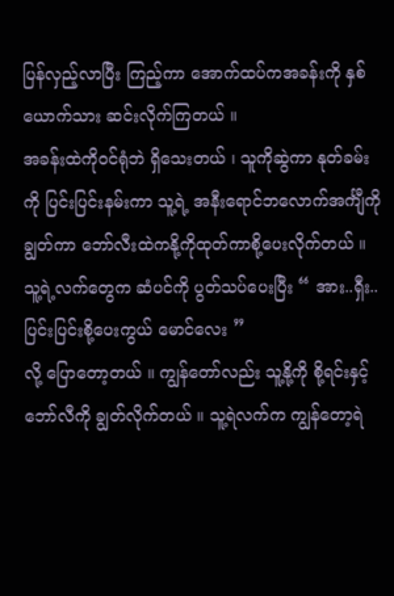ပြန်လှည့်လာပြီး ကြည့်ကာ အောက်ထပ်ကအခန်းကို နှစ်ယောက်သား ဆင်းလိုက်ကြတယ် ။
အခန်းထဲကိုဝင်ရုံဘဲ ရှိသေးတယ် ၊ သူကိုဆွဲကာ နုတ်ခမ်းကို ပြင်းပြင်းနမ်းကာ သူ့ရဲ့ အနီးရောင်ဘလောက်အင်္ကျီကို ချွတ်ကာ ဘော်လီးထဲကနို့ကိုထုတ်ကာစို့ပေးလိုက်တယ် ။ သူ့ရဲ့လက်တွေက ဆံပင်ကို ပွတ်သပ်ပေးပြီး “ အား..ရှီး.. ပြင်းပြင်းစို့ပေးကွယ် မောင်လေး ”
လို့ ပြောတော့တယ် ။ ကျွန်တော်လည်း သူ့နို့ကို စို့ရင်းနှင့်ဘော်လီကို ချွတ်လိုက်တယ် ။ သူ့ရဲလက်က ကျွန်တော့ရဲ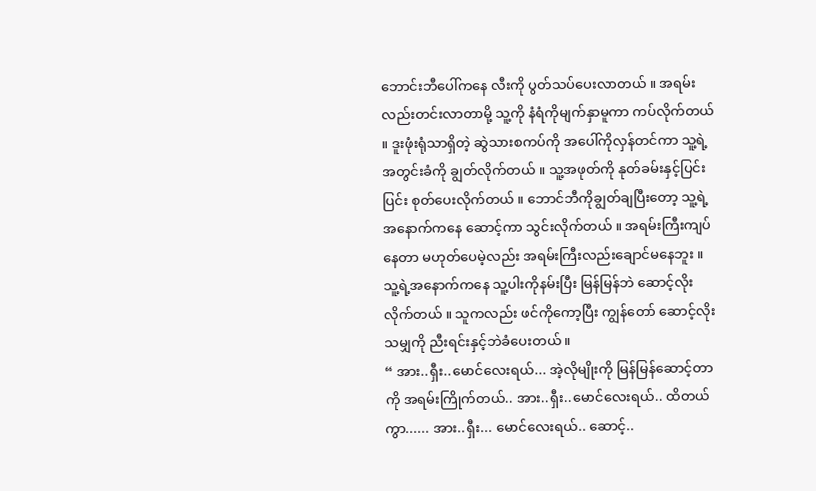ဘောင်းဘီပေါ်ကနေ လီးကို ပွတ်သပ်ပေးလာတယ် ။ အရမ်းလည်းတင်းလာတာမို့ သူ့ကို နံရံကိုမျက်နှာမူကာ ကပ်လိုက်တယ် ။ ဒူးဖုံးရုံသာရှိတဲ့ ဆွဲသားစကပ်ကို အပေါ်ကိုလှန်တင်ကာ သူ့ရဲ့ အတွင်းခံကို ချွတ်လိုက်တယ် ။ သူ့အဖုတ်ကို နုတ်ခမ်းနှင့်ပြင်းပြင်း စုတ်ပေးလိုက်တယ် ။ ဘောင်ဘီကိုချွတ်ချပြီးတော့ သူ့ရဲ့အနောက်ကနေ ဆောင့်ကာ သွင်းလိုက်တယ် ။ အရမ်းကြီးကျပ်နေတာ မဟုတ်ပေမဲ့လည်း အရမ်းကြီးလည်းချောင်မနေဘူး ။ သူ့ရဲ့အနောက်ကနေ သူ့ပါးကိုနမ်းပြီး မြန်မြန်ဘဲ ဆောင့်လိုးလိုက်တယ် ။ သူကလည်း ဖင်ကိုကော့ပြီး ကျွန်တော် ဆောင့်လိုးသမျှကို ညီးရင်းနှင့်ဘဲခံပေးတယ် ။
“ အား..ရှီး..မောင်လေးရယ်... အဲ့လိုမျိုးကို မြန်မြန်ဆောင့်တာကို အရမ်းကြိုက်တယ်.. အား..ရှီး..မောင်လေးရယ်.. ထိတယ်ကွာ...... အား..ရှီး... မောင်လေးရယ်.. ဆောင့်..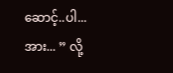ဆောင့်..ပါ...အား... ” လို့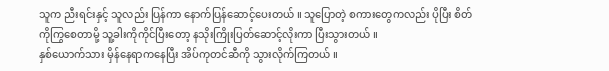သူက ညီးရင်းနှင့် သူလည်း ပြန်ကာ နောက်ပြန်ဆောင့်ပေးတယ် ။ သူပြောတဲ့ စကားတွေကလည်း ပိုပြီး စိတ်ကိုကြွစေတာမို့ သူ့ခါးကိုကိုင်ပြီးတော့ နသိုးကြိုးပြတ်ဆောင့်လိုးကာ ပြီးသွားတယ် ။
နှစ်ယောက်သား မှိန်နေရာကနေပြီး အိပ်ကုတင်ဆီကို သွားလိုက်ကြတယ် ။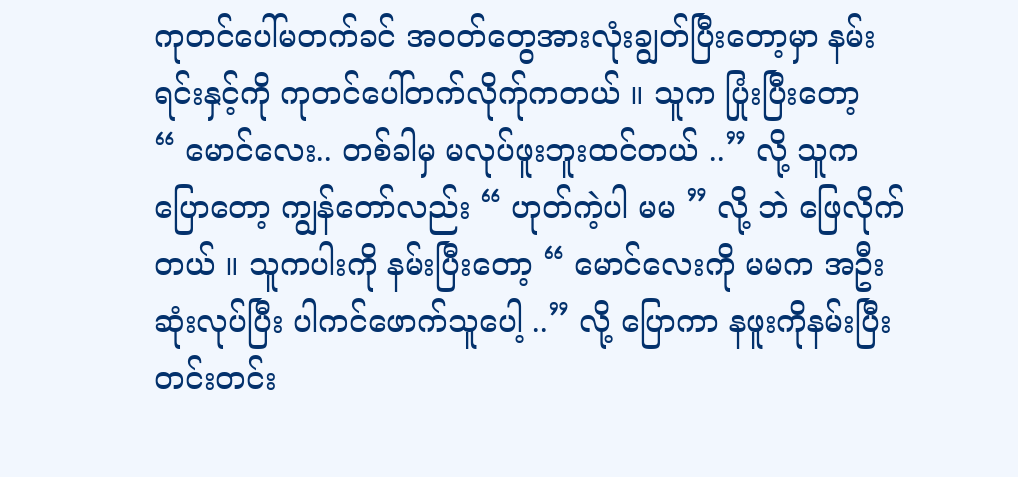ကုတင်ပေါ်မတက်ခင် အဝတ်တွေအားလုံးချွတ်ပြီးတော့မှာ နမ်းရင်းနှင့်ကို ကုတင်ပေါ်တက်လိုက်ုကတယ် ။ သူက ပြုံးပြီးတော့
“ မောင်လေး.. တစ်ခါမှ မလုပ်ဖူးဘူးထင်တယ် ..” လို့ သူကပြောတော့ ကျွန်တော်လည်း “ ဟုတ်ကဲ့ပါ မမ ” လို့ ဘဲ ဖြေလိုက်တယ် ။ သူကပါးကို နမ်းပြီးတော့ “ မောင်လေးကို မမက အဦးဆုံးလုပ်ပြီး ပါကင်ဖောက်သူပေါ့ ..” လို့ ပြောကာ နဖူးကိုနမ်းပြီး တင်းတင်း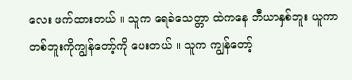လေး ဖက်ထားတယ် ။ သူက ရေခဲသေတ္တာ ထဲကနေ ဘီယာနှစ်ဘူး ယူကာ တစ်ဘူးကိုကျွန်တော့်ကို ပေးတယ် ။ သူက ကျွန်တော့်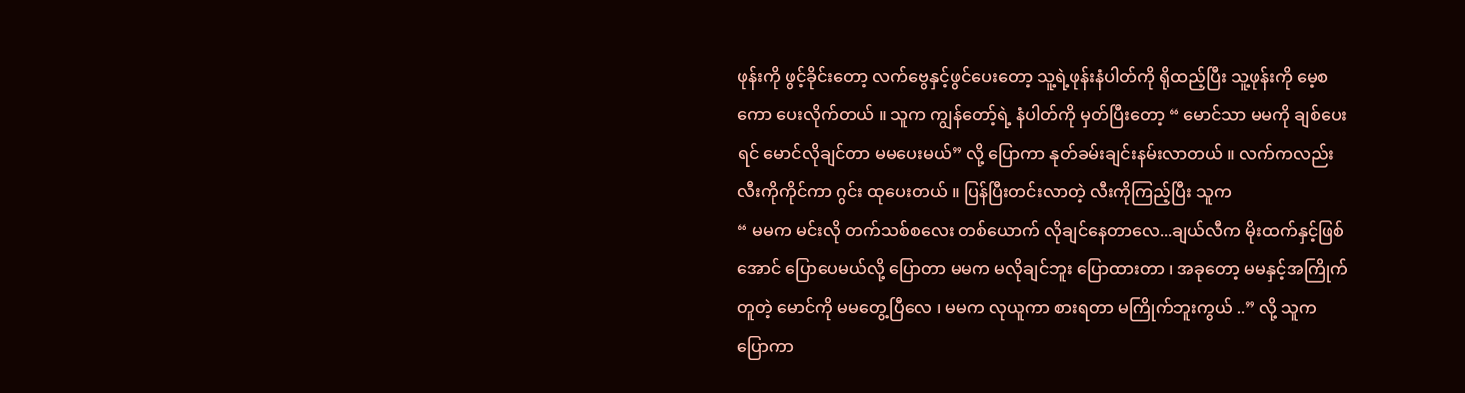ဖုန်းကို ဖွင့်ခိုင်းတော့ လက်ဗွေနှင့်ဖွင်ပေးတော့ သူ့ရဲ့ဖုန်းနံပါတ်ကို ရိုထည့်ပြီး သူ့ဖုန်းကို မေ့စကော ပေးလိုက်တယ် ။ သူက ကျွန်တော့်ရဲ့ နံပါတ်ကို မှတ်ပြီးတော့ “ မောင်သာ မမကို ချစ်ပေးရင် မောင်လိုချင်တာ မမပေးမယ်” လို့ ပြောကာ နုတ်ခမ်းချင်းနမ်းလာတယ် ။ လက်ကလည်း လီးကိုကိုင်ကာ ဂွင်း ထုပေးတယ် ။ ပြန်ပြီးတင်းလာတဲ့ လီးကိုကြည့်ပြီး သူက
“ မမက မင်းလို တက်သစ်စလေး တစ်ယောက် လိုချင်နေတာလေ...ချယ်လီက မိုးထက်နှင့်ဖြစ်အောင် ပြောပေမယ်လို့ ပြောတာ မမက မလိုချင်ဘူး ပြောထားတာ ၊ အခုတော့ မမနှင့်အကြိုက်တူတဲ့ မောင်ကို မမတွေ့ပြီလေ ၊ မမက လုယူကာ စားရတာ မကြိုက်ဘူးကွယ် ..” လို့ သူက ပြောကာ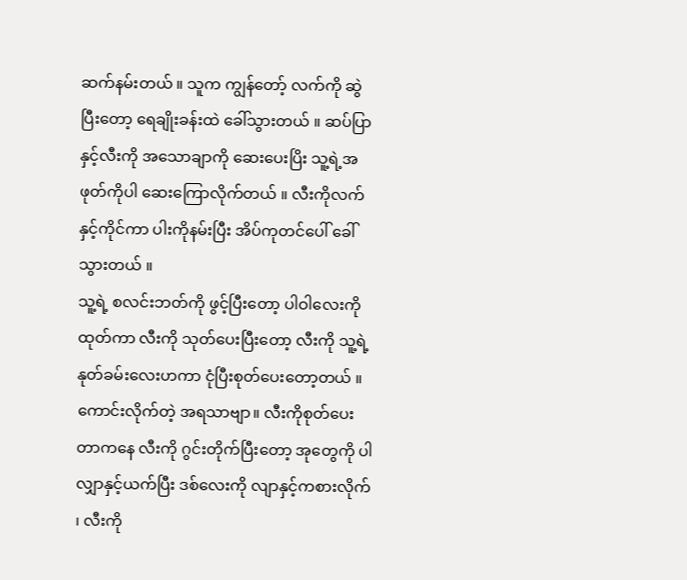ဆက်နမ်းတယ် ။ သူက ကျွန်တော့် လက်ကို ဆွဲပြီးတော့ ရေချိုးခန်းထဲ ခေါ်သွားတယ် ။ ဆပ်ပြာနှင့်လီးကို အသောချာကို ဆေးပေးပြိး သူ့ရဲ့အဖုတ်ကိုပါ ဆေးကြောလိုက်တယ် ။ လီးကိုလက်နှင့်ကိုင်ကာ ပါးကိုနမ်းပြီး အိပ်ကုတင်ပေါ် ခေါ်သွားတယ် ။
သူ့ရဲ့ စလင်းဘတ်ကို ဖွင့်ပြီးတော့ ပါဝါလေးကို ထုတ်ကာ လီးကို သုတ်ပေးပြီးတော့ လီးကို သူ့ရဲ့နုတ်ခမ်းလေးဟကာ ငုံပြီးစုတ်ပေးတော့တယ် ။ ကောင်းလိုက်တဲ့ အရသာဗျာ။ လီးကိုစုတ်ပေးတာကနေ လီးကို ဂွင်းတိုက်ပြီးတော့ အုတွေကို ပါလျှာနှင့်ယက်ပြီး ဒစ်လေးကို လျာနှင့်ကစားလိုက် ၊ လီးကို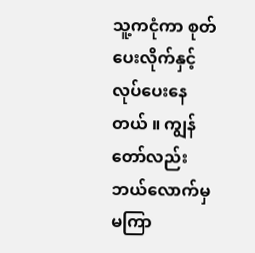သူ့ကငုံကာ စုတ်ပေးလိုက်နှင့် လုပ်ပေးနေတယ် ။ ကျွန်တော်လည်း ဘယ်လောက်မှ မကြာ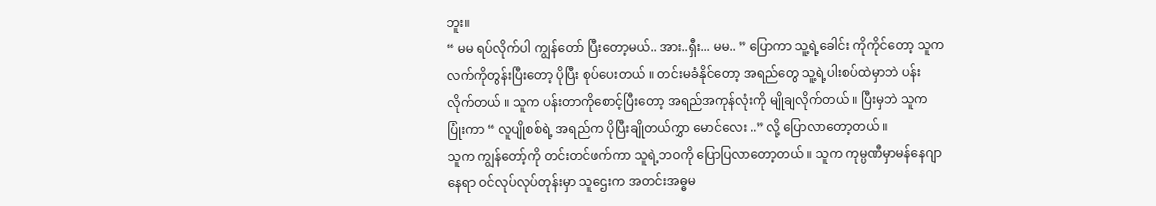ဘူး။
“ မမ ရပ်လိုက်ပါ ကျွန်တော် ပြီးတော့မယ်.. အား..ရှီး... မမ.. ” ပြောကာ သူ့ရဲ့ခေါင်း ကိုကိုင်တော့ သူက လက်ကိုတွန်းပြီးတော့ ပိုပြီး စုပ်ပေးတယ် ။ တင်းမခံနိုင်တော့ အရည်တွေ သူ့ရဲ့ပါးစပ်ထဲမှာဘဲ ပန်းလိုက်တယ် ။ သူက ပန်းတာကိုစောင့်ပြီးတော့ အရည်အကုန်လုံးကို မျိုချလိုက်တယ် ။ ပြီးမှဘဲ သူက ပြုံးကာ “ လူပျိုစစ်ရဲ့ အရည်က ပိုပြီးချိုတယ်ကွှာ မောင်လေး ..” လို့ ပြောလာတော့တယ် ။
သူက ကျွန်တော့်ကို တင်းတင်ဖက်ကာ သူရဲ့ဘဝကို ပြောပြလာတော့တယ် ။ သူက ကုမ္ပဏီမှာမန်နေဂျာနေရာ ဝင်လုပ်လုပ်တုန်းမှာ သူဌေးက အတင်းအဓ္ဓမ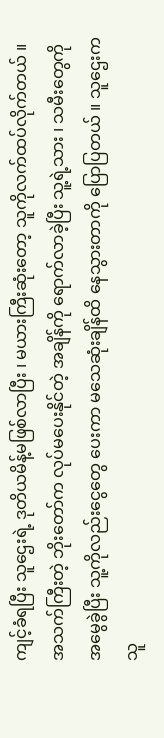ကျင့်ခံရပြီး သူဌေးရဲ့ ဒုတိယမိန့်မဖြစ်လာပြီး ၊ မယားကြီးဆုံးတော့ သူကိုလက်ထပ်လိုက်တယ် ။
အသက်ကြီးတဲ့ ဘိုးတော်က လုပ်မပေးနိုင်တဲ့ အချိန်ကို ရောက်လာခဲ့ပြီး သူ့ရဲ့သား ၊ သမီးတွေကို အမွေခွဲပြီး သူ့ကိုလည်းငွေတွေ ပေးကာ မသေဆုံးချိန်ထိ နေသွားတာကို ပြောပြတယ် ။ သူဌေးက သူ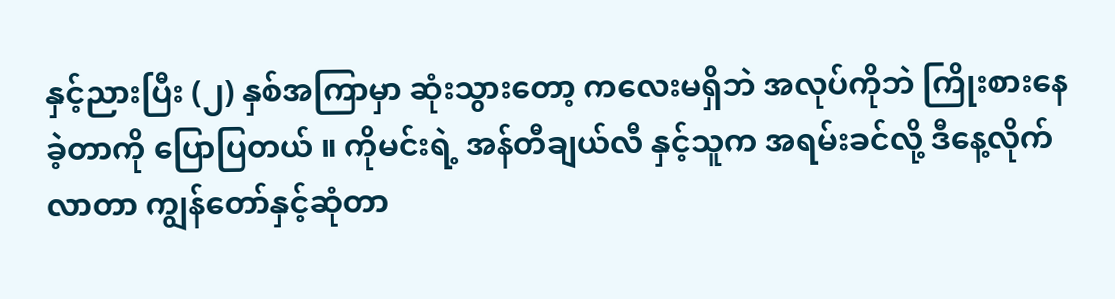နှင့်ညားပြီး (၂) နှစ်အကြာမှာ ဆုံးသွားတော့ ကလေးမရှိဘဲ အလုပ်ကိုဘဲ ကြိုးစားနေခဲ့တာကို ပြောပြတယ် ။ ကိုမင်းရဲ့ အန်တီချယ်လီ နှင့်သူက အရမ်းခင်လို့ ဒီနေ့လိုက်လာတာ ကျွန်တော်နှင့်ဆုံတာ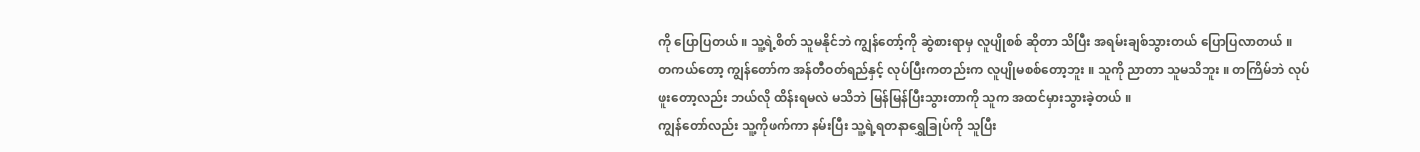ကို ပြောပြတယ် ။ သူ့ရဲ့စိတ် သူမနိုင်ဘဲ ကျွန်တော့်ကို ဆွဲစားရာမှ လူပျိုစစ် ဆိုတာ သိပြီး အရမ်းချစ်သွားတယ် ပြောပြလာတယ် ။
တကယ်တော့ ကျွန်တော်က အန်တီဝတ်ရည်နှင့် လုပ်ပြီးကတည်းက လူပျိုမစစ်တော့ဘူး ။ သူကို ညာတာ သူမသိဘူး ။ တကြိမ်ဘဲ လုပ်ဖူးတော့လည်း ဘယ်လို ထိန်းရမလဲ မသိဘဲ မြန်မြန်ပြီးသွားတာကို သူက အထင်မှားသွားခဲ့တယ် ။
ကျွန်တော်လည်း သူ့ကိုဖက်ကာ နမ်းပြီး သူ့ရဲ့ရတနာရွှေခြုပ်ကို သူပြီး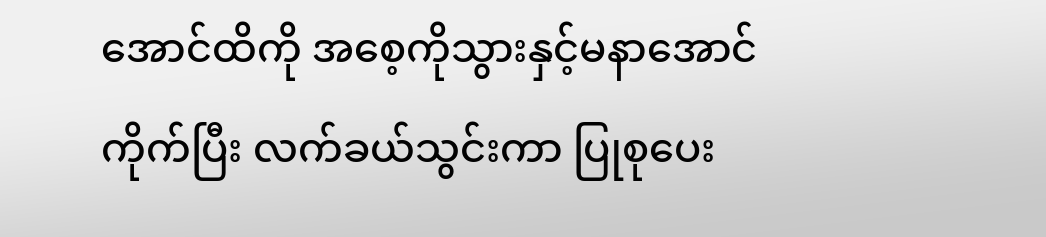အောင်ထိကို အစေ့ကိုသွားနှင့်မနာအောင်ကိုက်ပြီး လက်ခယ်သွင်းကာ ပြုစုပေး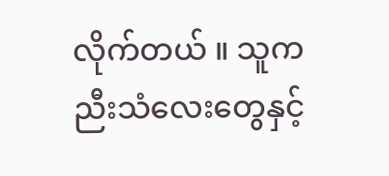လိုက်တယ် ။ သူက ညီးသံလေးတွေနှင့်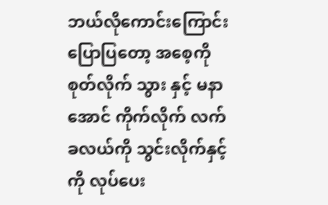ဘယ်လိုကောင်းကြောင်း ပြောပြတော့ အစေ့ကို စုတ်လိုက် သွား နှင့် မနာအောင် ကိုက်လိုက် လက်ခလယ်ကို သွင်းလိုက်နှင့်ကို လုပ်ပေး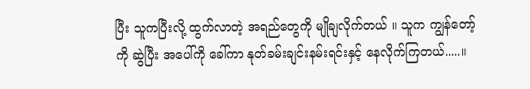ပြီး သူကပြီးလို့ ထွက်လာတဲ့ အရည်တွေကို မျိုချလိုက်တယ် ။ သူက ကျွန်တော့်ကို ဆွဲပြီး အပေါ်ကို ခေါ်ကာ နုတ်ခမ်းချင်းနမ်းရင်းနှင့် နေလိုက်ကြတယ်.....။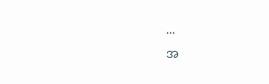...
အ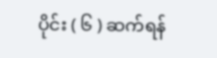ပိုင်း ( ၆ ) ဆက်ရန်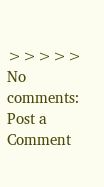>>>>>
No comments:
Post a Comment